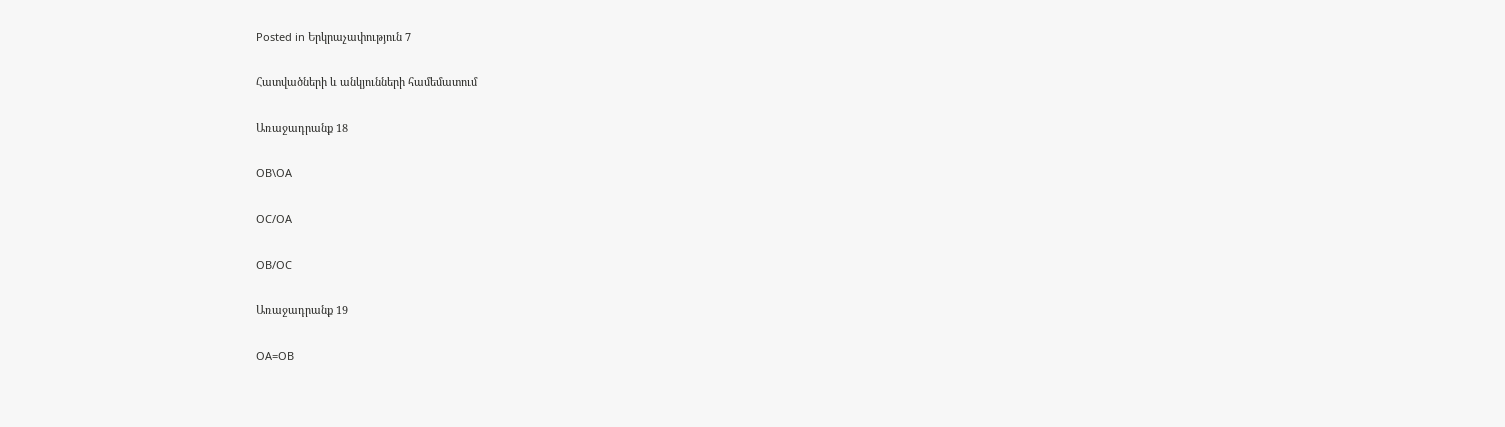Posted in Երկրաչափություն 7

Հատվածների և անկյունների համեմատում

Առաջադրանք 18

OB\OA

OC/OA

OB/OC

Առաջադրանք 19

OA=OB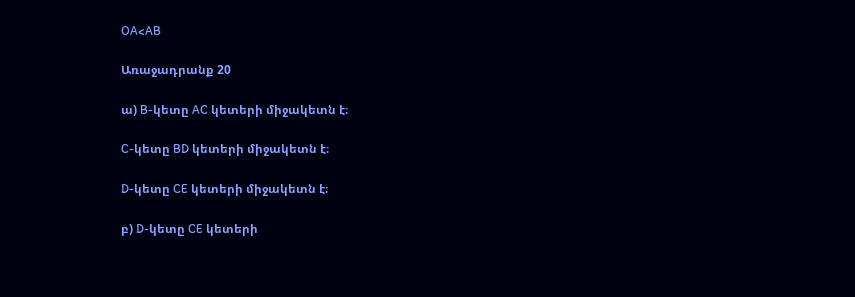OA<AB

Առաջադրանք 20

ա) B-կետը AC կետերի միջակետն է։

C-կետը BD կետերի միջակետն է։

D-կետը CE կետերի միջակետն է։

բ) D-կետը CE կետերի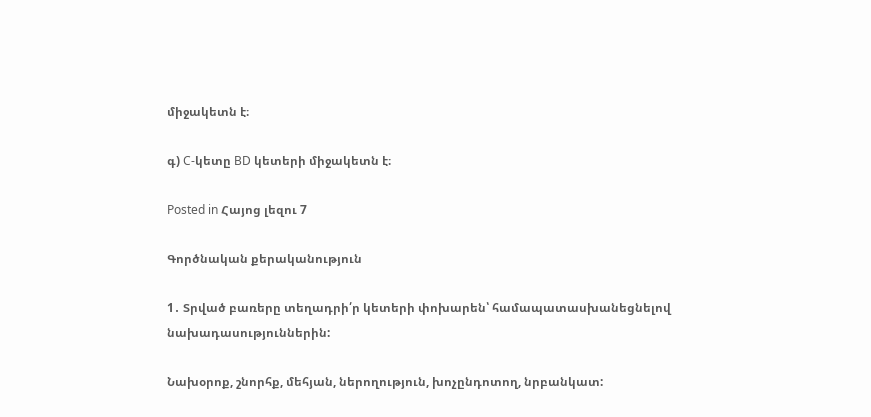միջակետն է։

գ) C-կետը BD կետերի միջակետն է։

Posted in Հայոց լեզու 7

Գործնական քերականություն

1․ Տրված բառերը տեղադրի՛ր կետերի փոխարեն՝ համապատասխանեցնելով նախադասություններին:

Նախօրոք, շնորհք, մեհյան, ներողություն, խոչընդոտող, նրբանկատ: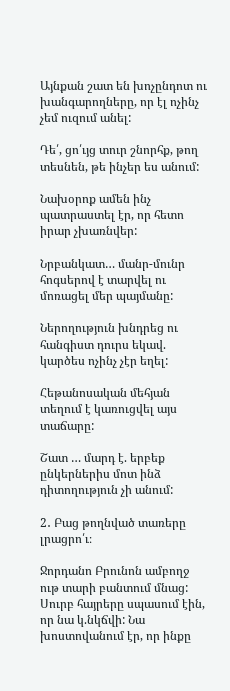Այնքան շատ են խոչընդոտ ու խանգարողները, որ էլ ոչինչ չեմ ուզում անել:

Դե՛, ցո՛ւյց տուր շնորհք, թող տեսնեն, թե ինչեր ես անում:

Նախօրոք ամեն ինչ պատրաստել էր, որ հետո իրար չխառնվեր:

Նրբանկատ… մանր-մունր հոգսերով է տարվել ու մոռացել մեր պայմանը:

Ներողություն խնդրեց ու հանգիստ դուրս եկավ. կարծես ոչինչ չէր եղել:

Հեթանոսական մեհյան տեղում է կառուցվել այս տաճարը:

Շատ … մարդ է. երբեք ընկերներիս մոտ ինձ դիտողություն չի անում:

2․ Բաց թողնված տառերը լրացրո՛ւ։

Ջորդանո Բրունոն ամբողջ ութ տարի բանտում մնաց: Սուրբ հայրերը սպասում էին, որ նա կ.նկճվի: Նա խոստովանում էր, որ ինքը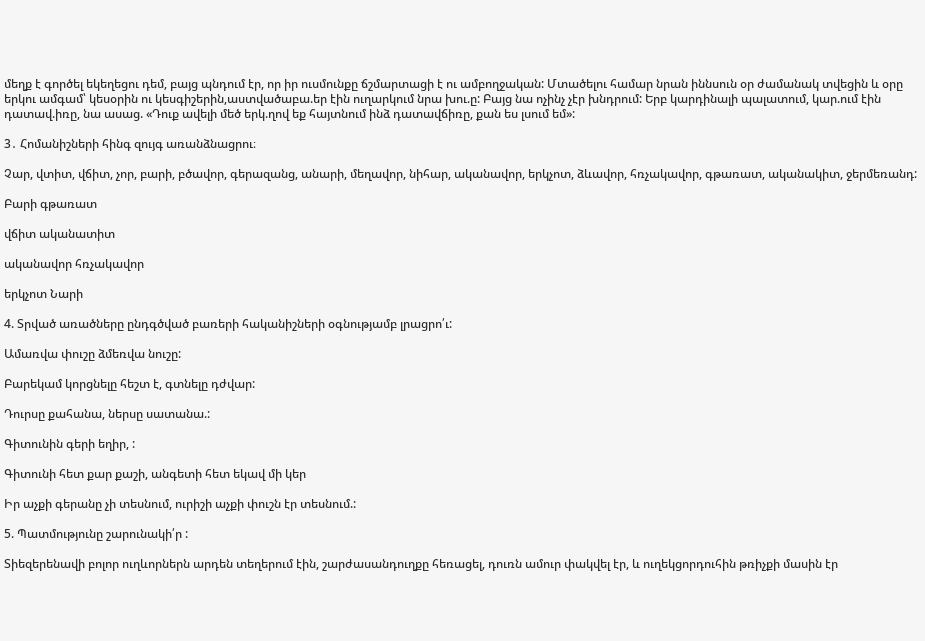մեղք է գործել եկեղեցու դեմ, բայց պնդում էր, որ իր ուսմունքը ճշմարտացի է ու ամբողջական: Մտածելու համար նրան իննսուն օր ժամանակ տվեցին և օրը երկու ամգամ՝ կեսօրին ու կեսգիշերին,աստվածաբա.եր էին ուղարկում նրա խու.ը: Բայց նա ոչինչ չէր խնդրում: Երբ կարդինալի պալատում, կար.ում էին դատավ.իռը, նա ասաց. «Դուք ավելի մեծ երկ.ղով եք հայտնում ինձ դատավճիռը, քան ես լսում եմ»:

3․ Հոմանիշների հինգ զույգ առանձնացրու։

Չար, վտիտ, վճիտ, չոր, բարի, բծավոր, գերազանց, անարի, մեղավոր, նիհար, ականավոր, երկչոտ, ձևավոր, հռչակավոր, գթառատ, ականակիտ, ջերմեռանդ:

Բարի գթառատ

վճիտ ականատիտ

ականավոր հռչակավոր

երկչոտ Նարի

4. Տրված առածները ընդգծված բառերի հականիշների օգնությամբ լրացրո՛ւ:

Ամառվա փուշը ձմեռվա նուշը:

Բարեկամ կորցնելը հեշտ է, գտնելը դժվար:

Դուրսը քահանա, ներսը սատանա.:

Գիտունին գերի եղիր, :

Գիտունի հետ քար քաշի, անգետի հետ եկավ մի կեր

Իր աչքի գերանը չի տեսնում, ուրիշի աչքի փուշն էր տեսնում.:

5. Պատմությունը շարունակի՛ր :

Տիեզերենավի բոլոր ուղևորներն արդեն տեղերում էին, շարժասանդուղքը հեռացել, դուռն ամուր փակվել էր, և ուղեկցորդուհին թռիչքի մասին էր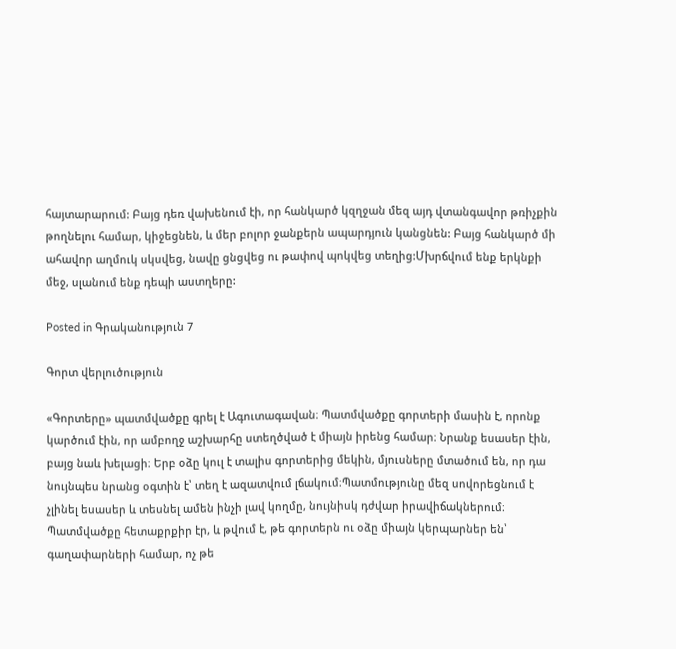հայտարարում: Բայց դեռ վախենում էի, որ հանկարծ կզղջան մեզ այդ վտանգավոր թռիչքին թողնելու համար, կիջեցնեն, և մեր բոլոր ջանքերն ապարդյուն կանցնեն: Բայց հանկարծ մի ահավոր աղմուկ սկսվեց, նավը ցնցվեց ու թափով պոկվեց տեղից:Մխրճվում ենք երկնքի մեջ, սլանում ենք դեպի աստղերը:

Posted in Գրականություն 7

Գորտ վերլուծություն

«Գորտերը» պատմվածքը գրել է Ագուտագավան։ Պատմվածքը գորտերի մասին է, որոնք կարծում էին, որ ամբողջ աշխարհը ստեղծված է միայն իրենց համար։ Նրանք եսասեր էին, բայց նաև խելացի։ Երբ օձը կուլ է տալիս գորտերից մեկին, մյուսները մտածում են, որ դա նույնպես նրանց օգտին է՝ տեղ է ազատվում լճակում։Պատմությունը մեզ սովորեցնում է չլինել եսասեր և տեսնել ամեն ինչի լավ կողմը, նույնիսկ դժվար իրավիճակներում։ Պատմվածքը հետաքրքիր էր, և թվում է, թե գորտերն ու օձը միայն կերպարներ են՝ գաղափարների համար, ոչ թե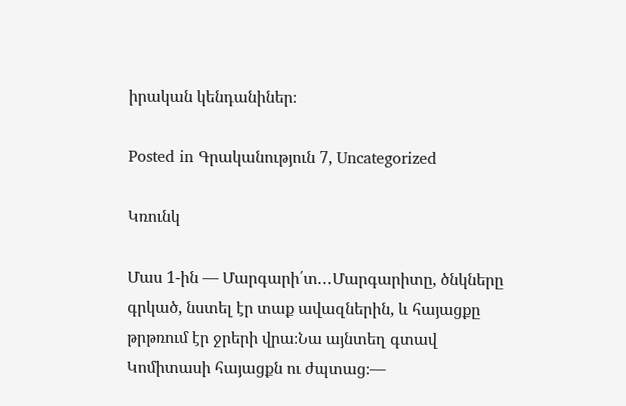իրական կենդանիներ։

Posted in Գրականություն 7, Uncategorized

Կռունկ

Մաս 1-ին — Մարգարի՛տ․․․Մարգարիտը, ծնկները գրկած, նստել էր տաք ավազներին, և հայացքը թրթռում էր ջրերի վրա։Նա այնտեղ գտավ Կոմիտասի հայացքն ու ժպտաց։—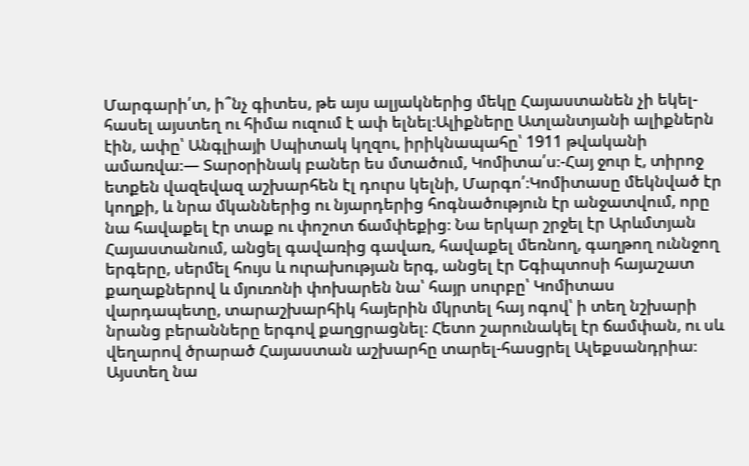Մարգարի՛տ, ի՞նչ գիտես, թե այս ալյակներից մեկը Հայաստանեն չի եկել-հասել այստեղ ու հիմա ուզում է ափ ելնել։Ալիքները Ատլանտյանի ալիքներն էին, ափը՝ Անգլիայի Սպիտակ կղզու, իրիկնապահը՝ 1911 թվականի ամառվա։— Տարօրինակ բաներ ես մտածում, Կոմիտա՛ս։-Հայ ջուր է, տիրոջ ետքեն վազեվազ աշխարհեն էլ դուրս կելնի, Մարգո՛։Կոմիտասը մեկնված էր կողքի, և նրա մկաններից ու նյարդերից հոգնածություն էր անջատվում, որը նա հավաքել էր տաք ու փոշոտ ճամփեքից։ Նա երկար շրջել էր Արևմտյան Հայաստանում, անցել գավառից գավառ, հավաքել մեռնող, գաղթող ուննջող երգերը, սերմել հույս և ուրախության երգ, անցել էր Եգիպտոսի հայաշատ քաղաքներով և մյուռոնի փոխարեն նա՝ հայր սուրբը՝ Կոմիտաս վարդապետը, տարաշխարհիկ հայերին մկրտել հայ ոգով՝ ի տեղ նշխարի նրանց բերանները երգով քաղցրացնել։ Հետո շարունակել էր ճամփան, ու սև վեղարով ծրարած Հայաստան աշխարհը տարել-հասցրել Ալեքսանդրիա։ Այստեղ նա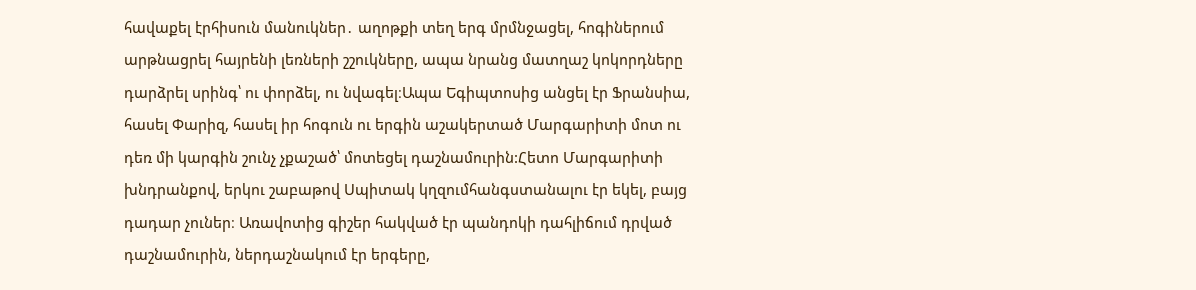հավաքել էրհիսուն մանուկներ․ աղոթքի տեղ երգ մրմնջացել, հոգիներում արթնացրել հայրենի լեռների շշուկները, ապա նրանց մատղաշ կոկորդները դարձրել սրինգ՝ ու փորձել, ու նվագել։Ապա Եգիպտոսից անցել էր Ֆրանսիա, հասել Փարիզ, հասել իր հոգուն ու երգին աշակերտած Մարգարիտի մոտ ու դեռ մի կարգին շունչ չքաշած՝ մոտեցել դաշնամուրին:Հետո Մարգարիտի խնդրանքով, երկու շաբաթով Սպիտակ կղզումհանգստանալու էր եկել, բայց դադար չուներ։ Առավոտից գիշեր հակված էր պանդոկի դահլիճում դրված դաշնամուրին, ներդաշնակում էր երգերը,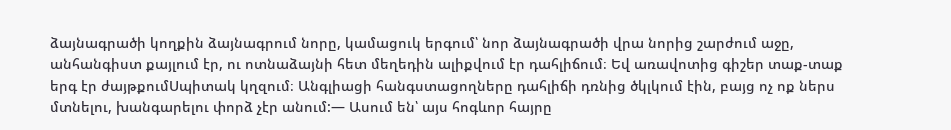ձայնագրածի կողքին ձայնագրում նորը, կամացուկ երգում՝ նոր ձայնագրածի վրա նորից շարժում աջը, անհանգիստ քայլում էր, ու ոտնաձայնի հետ մեղեդին ալիքվում էր դահլիճում։ Եվ առավոտից գիշեր տաք-տաք երգ էր ժայթքումՍպիտակ կղզում։ Անգլիացի հանգստացողները դահլիճի դռնից ծկլկում էին, բայց ոչ ոք ներս մտնելու, խանգարելու փորձ չէր անում:— Ասում են՝ այս հոգևոր հայրը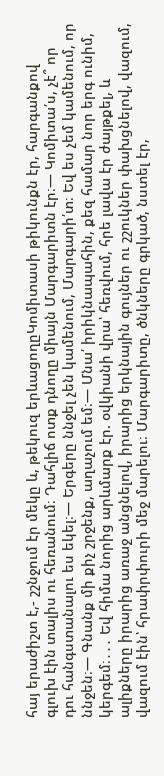հայ երաժիշտ է,- շշնջում էր մեկը և, թեկուզ երևացողըԿոմիտասի թիկունքն էր, հարգանքով գլուխ էին տալիս ու հեռանում։ Դահլիճ ոտք դնողը միայն Մարգարիտն էր։— Կոմիտա՛ս, չէ՞ որ դու հանգստանալու ես եկել։— Երգերը ննջել չեն կամենում, Մարգարի՛տ։ Եվ ես չեմ կամենում, որ ննջեն։— Գնանք մի քիչ շրջենք, աղաչում եմ։— Մնա՛ իրիկնապահին, քեզ համար նոր երգ ունիմ, կերգեմ։․․․ Եվ հիմա նորից արևմարք էր. օվկիանի վրա՝ հեռվում, հրե լավա էր ժայթքել, և ալիքները իրարից առաջ անցնելով, իրարից երկնային գույներ ու շշուկներ փախցնելով, վազում, վազում էին՝ հրափրփուրի մեջ մարելու։ Մարգարիտը, ծնկները գրկած, նստել էր,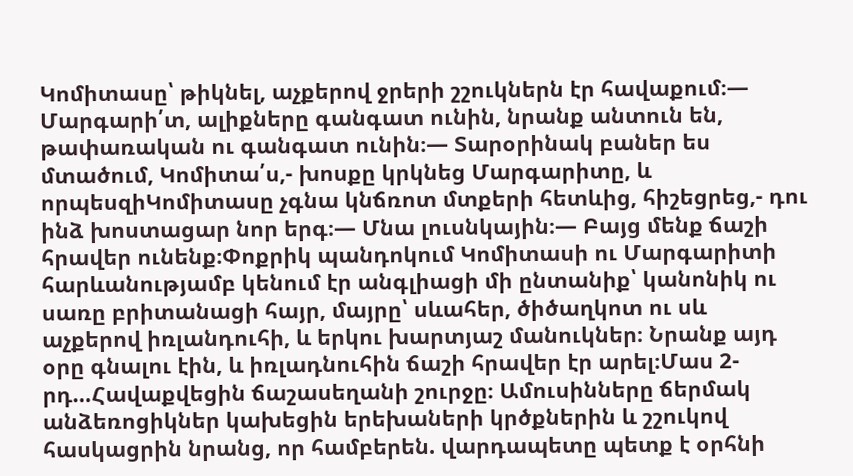Կոմիտասը՝ թիկնել, աչքերով ջրերի շշուկներն էր հավաքում։— Մարգարի՛տ, ալիքները գանգատ ունին, նրանք անտուն են, թափառական ու գանգատ ունին։— Տարօրինակ բաներ ես մտածում, Կոմիտա՛ս,- խոսքը կրկնեց Մարգարիտը, և որպեսզիԿոմիտասը չգնա կնճռոտ մտքերի հետևից, հիշեցրեց,- դու ինձ խոստացար նոր երգ։— Մնա լուսնկային։— Բայց մենք ճաշի հրավեր ունենք։Փոքրիկ պանդոկում Կոմիտասի ու Մարգարիտի հարևանությամբ կենում էր անգլիացի մի ընտանիք՝ կանոնիկ ու սառը բրիտանացի հայր, մայրը՝ սևահեր, ծիծաղկոտ ու սև աչքերով իռլանդուհի, և երկու խարտյաշ մանուկներ։ Նրանք այդ օրը գնալու էին, և իռլադնուհին ճաշի հրավեր էր արել։Մաս 2-րդ…Հավաքվեցին ճաշասեղանի շուրջը։ Ամուսինները ճերմակ անձեռոցիկներ կախեցին երեխաների կրծքներին և շշուկով հասկացրին նրանց, որ համբերեն. վարդապետը պետք է օրհնի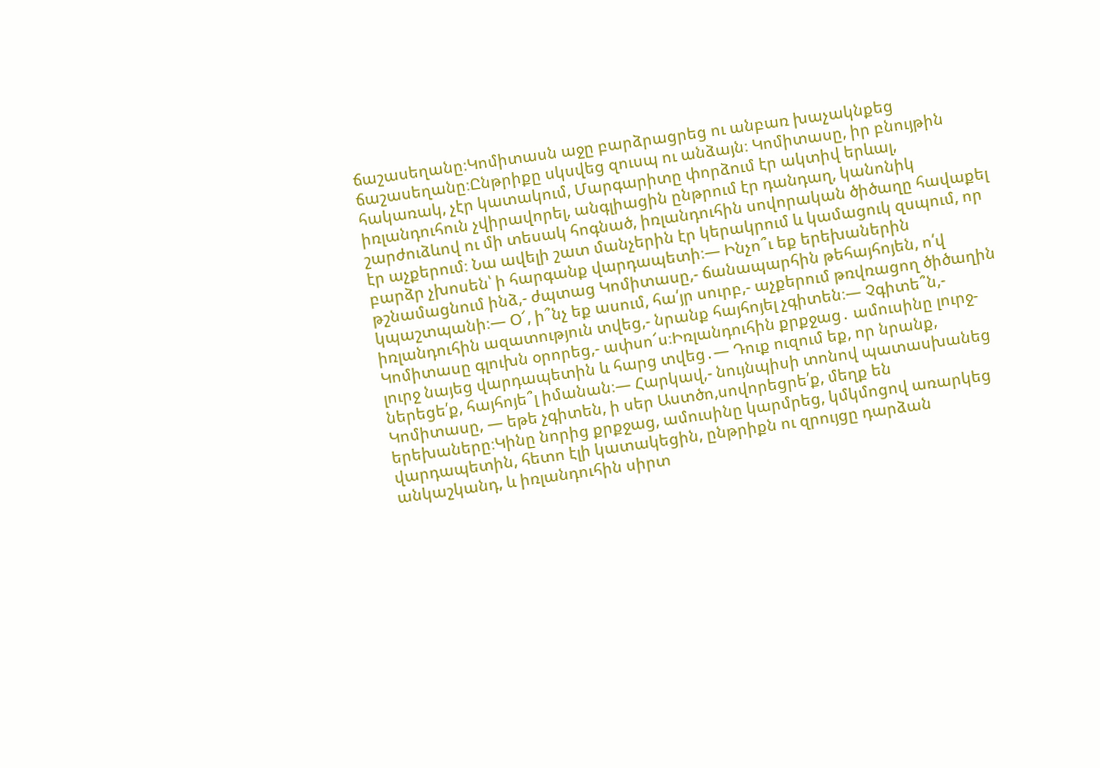ճաշասեղանը։Կոմիտասն աջը բարձրացրեց ու անբառ խաչակնքեց ճաշասեղանը։Ընթրիքը սկսվեց զուսպ ու անձայն։ Կոմիտասը, իր բնույթին հակառակ, չէր կատակում, Մարգարիտը փորձում էր ակտիվ երևալ, իռլանդուհուն չվիրավորել, անգլիացին ընթրում էր դանդաղ, կանոնիկ շարժուձևով ու մի տեսակ հոգնած, իռլանդուհին սովորական ծիծաղը հավաքել էր աչքերում։ Նա ավելի շատ մանչերին էր կերակրում և կամացուկ զսպում, որ բարձր չխոսեն՝ ի հարգանք վարդապետի։— Ինչո՞ւ եք երեխաներին թշնամացնում ինձ,- ժպտաց Կոմիտասը,- ճանապարհին թեհայհոյեն, ո՛վ կպաշտպանի։— Օ՜, ի՞նչ եք ասում, հա՛յր սուրբ,- աչքերում թռվռացող ծիծաղին իռլանդուհին ազատություն տվեց,- նրանք հայհոյել չգիտեն։— Չգիտե՞ն,- Կոմիտասը գլուխն օրորեց,- ափսո՜ս։Իռլանդուհին քրքջաց․ ամուսինը լուրջ-լուրջ նայեց վարդապետին և հարց տվեց․— Դուք ուզում եք, որ նրանք, ներեցե՛ք, հայհոյե՞լ իմանան։— Հարկավ,- նույնպիսի տոնով պատասխանեց Կոմիտասը, — եթե չգիտեն, ի սեր Աստծո,սովորեցրե՛ք, մեղք են երեխաները։Կինը նորից քրքջաց, ամուսինը կարմրեց, կմկմոցով առարկեց վարդապետին, հետո էլի կատակեցին, ընթրիքն ու զրույցը դարձան անկաշկանդ, և իռլանդուհին սիրտ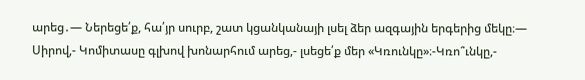արեց․— Ներեցե՛ք, հա՛յր սուրբ, շատ կցանկանայի լսել ձեր ազգային երգերից մեկը։— Սիրով,- Կոմիտասը գլխով խոնարհում արեց,- լսեցե՛ք մեր «Կռունկը»։-Կռո՞ւնկը,-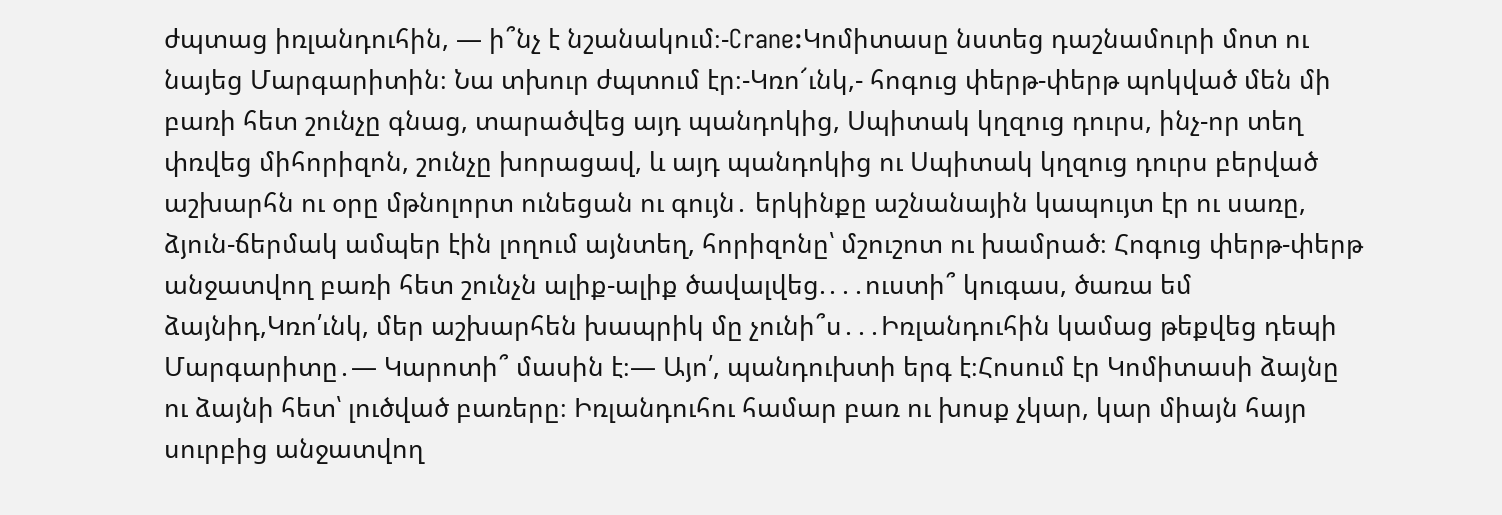ժպտաց իռլանդուհին, — ի՞նչ է նշանակում։-Crane:Կոմիտասը նստեց դաշնամուրի մոտ ու նայեց Մարգարիտին։ Նա տխուր ժպտում էր։-Կռո՜ւնկ,- հոգուց փերթ-փերթ պոկված մեն մի բառի հետ շունչը գնաց, տարածվեց այդ պանդոկից, Սպիտակ կղզուց դուրս, ինչ-որ տեղ փռվեց միհորիզոն, շունչը խորացավ, և այդ պանդոկից ու Սպիտակ կղզուց դուրս բերված աշխարհն ու օրը մթնոլորտ ունեցան ու գույն․ երկինքը աշնանային կապույտ էր ու սառը, ձյուն-ճերմակ ամպեր էին լողում այնտեղ, հորիզոնը՝ մշուշոտ ու խամրած։ Հոգուց փերթ-փերթ անջատվող բառի հետ շունչն ալիք-ալիք ծավալվեց.․․․ուստի՞ կուգաս, ծառա եմ ձայնիդ,Կռո՛ւնկ, մեր աշխարհեն խապրիկ մը չունի՞ս․․․Իռլանդուհին կամաց թեքվեց դեպի Մարգարիտը․— Կարոտի՞ մասին է։— Այո՛, պանդուխտի երգ է։Հոսում էր Կոմիտասի ձայնը ու ձայնի հետ՝ լուծված բառերը։ Իռլանդուհու համար բառ ու խոսք չկար, կար միայն հայր սուրբից անջատվող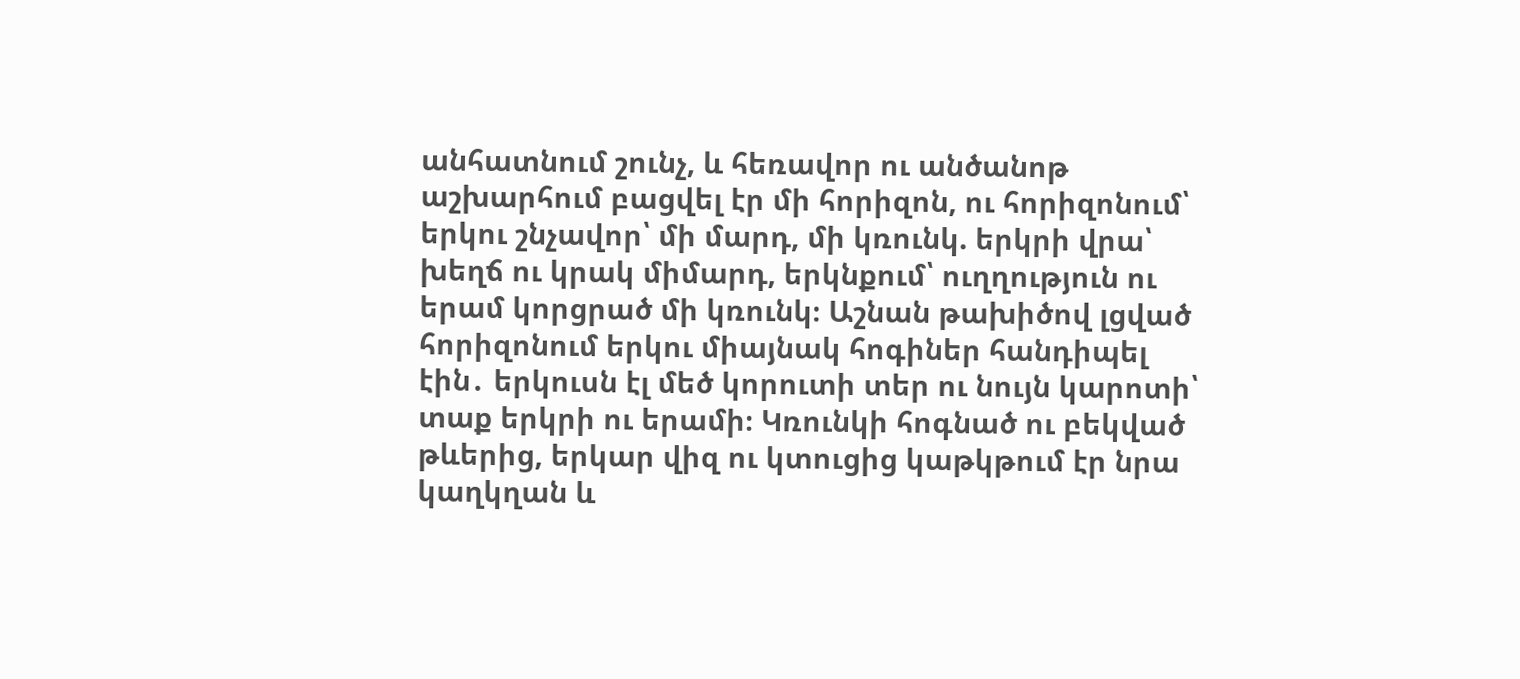անհատնում շունչ, և հեռավոր ու անծանոթ աշխարհում բացվել էր մի հորիզոն, ու հորիզոնում՝ երկու շնչավոր՝ մի մարդ, մի կռունկ. երկրի վրա՝ խեղճ ու կրակ միմարդ, երկնքում՝ ուղղություն ու երամ կորցրած մի կռունկ։ Աշնան թախիծով լցված հորիզոնում երկու միայնակ հոգիներ հանդիպել էին․ երկուսն էլ մեծ կորուտի տեր ու նույն կարոտի՝ տաք երկրի ու երամի։ Կռունկի հոգնած ու բեկված թևերից, երկար վիզ ու կտուցից կաթկթում էր նրա կաղկղան և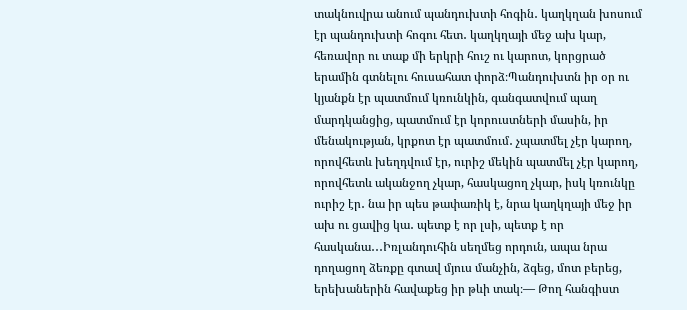տակնուվրա անում պանդուխտի հոգին․ կաղկղան խոսում էր պանդուխտի հոգու հետ․ կաղկղայի մեջ ախ կար, հեռավոր ու տաք մի երկրի հուշ ու կարոտ, կորցրած երամին գտնելու հուսահատ փորձ։Պանդուխտն իր օր ու կյանքն էր պատմում կռունկին, գանգատվում պաղ մարդկանցից, պատմում էր կորուստների մասին, իր մենակության, կրքոտ էր պատմում․ չպատմել չէր կարող, որովհետև խեղդվում էր, ուրիշ մեկին պատմել չէր կարող, որովհետև ականջող չկար, հասկացող չկար, իսկ կռունկը ուրիշ էր․ նա իր պես թափառիկ է, նրա կաղկղայի մեջ իր ախ ու ցավից կա․ պետք է որ լսի, պետք է որ հասկանա․․․Իռլանդուհին սեղմեց որդուն, ապա նրա դողացող ձեռքը գտավ մյուս մանչին, ձգեց, մոտ բերեց, երեխաներին հավաքեց իր թևի տակ։— Թող հանգիստ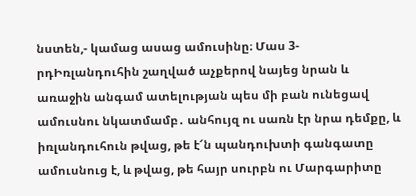նստեն,- կամաց ասաց ամուսինը։ Մաս 3-րդԻռլանդուհին շաղված աչքերով նայեց նրան և առաջին անգամ ատելության պես մի բան ունեցավ ամուսնու նկատմամբ․ անհույզ ու սառն էր նրա դեմքը, և իռլանդուհուն թվաց, թե է՜ն պանդուխտի գանգատը ամուսնուց է, և թվաց, թե հայր սուրբն ու Մարգարիտը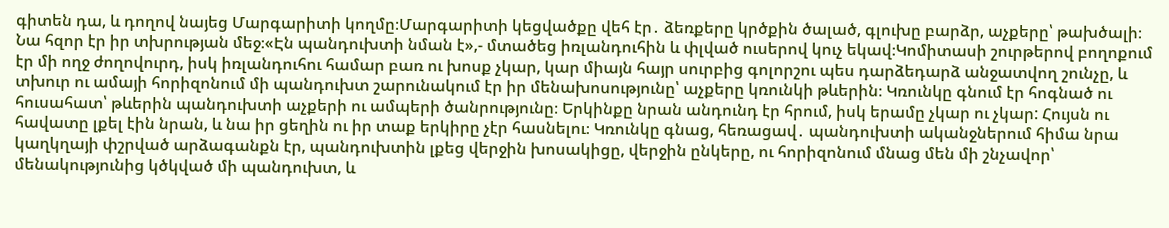գիտեն դա, և դողով նայեց Մարգարիտի կողմը։Մարգարիտի կեցվածքը վեհ էր․ ձեռքերը կրծքին ծալած, գլուխը բարձր, աչքերը՝ թախծալի։ Նա հզոր էր իր տխրության մեջ։«Էն պանդուխտի նման է»,- մտածեց իռլանդուհին և փլված ուսերով կուչ եկավ։Կոմիտասի շուրթերով բողոքում էր մի ողջ ժողովուրդ, իսկ իռլանդուհու համար բառ ու խոսք չկար, կար միայն հայր սուրբից գոլորշու պես դարձեդարձ անջատվող շունչը, և տխուր ու ամայի հորիզոնում մի պանդուխտ շարունակում էր իր մենախոսությունը՝ աչքերը կռունկի թևերին։ Կռունկը գնում էր հոգնած ու հուսահատ՝ թևերին պանդուխտի աչքերի ու ամպերի ծանրությունը։ Երկինքը նրան անդունդ էր հրում, իսկ երամը չկար ու չկար: Հույսն ու հավատը լքել էին նրան, և նա իր ցեղին ու իր տաք երկիրը չէր հասնելու։ Կռունկը գնաց, հեռացավ․ պանդուխտի ականջներում հիմա նրա կաղկղայի փշրված արձագանքն էր, պանդուխտին լքեց վերջին խոսակիցը, վերջին ընկերը, ու հորիզոնում մնաց մեն մի շնչավոր՝ մենակությունից կծկված մի պանդուխտ, և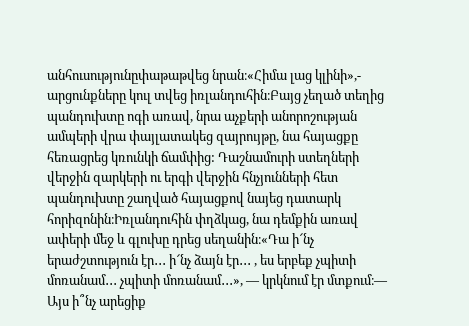անհուսությունըփաթաթվեց նրան։«Հիմա լաց կլինի»,- արցունքները կուլ տվեց իռլանդուհին։Բայց չեղած տեղից պանդուխտը ոգի առավ, նրա աչքերի անորոշության ամպերի վրա փայլատակեց զայրույթը, նա հայացքը հեռացրեց կռունկի ճամփից: Դաշնամուրի ստեղների վերջին զարկերի ու երգի վերջին հնչյունների հետ պանդուխտը շաղված հայացքով նայեց դատարկ հորիզոնին։Իռլանդուհին փղձկաց, նա դեմքին առավ ափերի մեջ և գլուխը դրեց սեղանին։«Դա ի՜նչ երաժշտություն էր․․․ ի՜նչ ձայն էր․․․ , ես երբեք չպիտի մոռանամ․․․ չպիտի մոռանամ․․․», — կրկնում էր մտքում։— Այս ի՞նչ արեցիք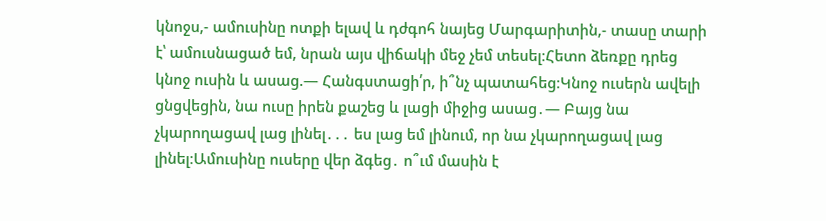կնոջս,- ամուսինը ոտքի ելավ և դժգոհ նայեց Մարգարիտին,- տասը տարի է՝ ամուսնացած եմ, նրան այս վիճակի մեջ չեմ տեսել։Հետո ձեռքը դրեց կնոջ ուսին և ասաց.— Հանգստացի՛ր, ի՞նչ պատահեց։Կնոջ ուսերն ավելի ցնցվեցին, նա ուսը իրեն քաշեց և լացի միջից ասաց․— Բայց նա չկարողացավ լաց լինել․․․ ես լաց եմ լինում, որ նա չկարողացավ լաց լինել։Ամուսինը ուսերը վեր ձգեց․ ո՞ւմ մասին է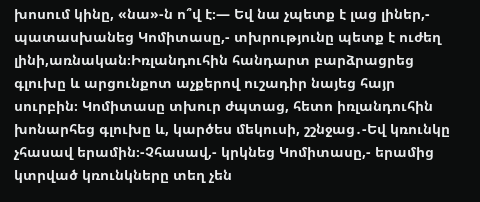խոսում կինը, «նա»-ն ո՞վ է։— Եվ նա չպետք է լաց լիներ,- պատասխանեց Կոմիտասը,- տխրությունը պետք է ուժեղ լինի,առնական։Իռլանդուհին հանդարտ բարձրացրեց գլուխը և արցունքոտ աչքերով ուշադիր նայեց հայր սուրբին։ Կոմիտասը տխուր ժպտաց, հետո իռլանդուհին խոնարհեց գլուխը և, կարծես մեկուսի, շշնջաց․-Եվ կռունկը չհասավ երամին։-Չհասավ,- կրկնեց Կոմիտասը,- երամից կտրված կռունկները տեղ չեն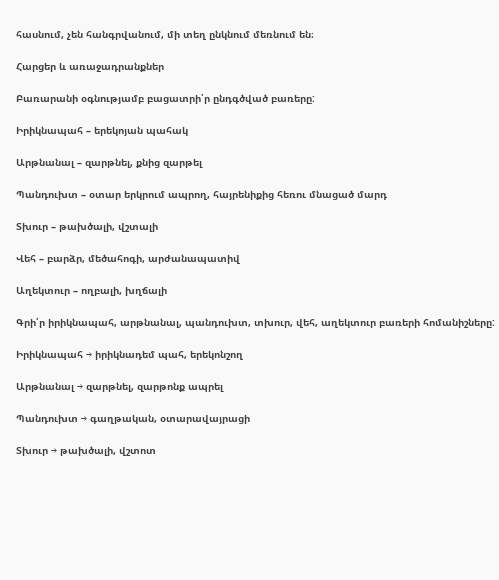հասնում, չեն հանգրվանում, մի տեղ ընկնում մեռնում են։

Հարցեր և առաջադրանքներ

Բառարանի օգնությամբ բացատրի՛ր ընդգծված բառերը:

Իրիկնապահ – երեկոյան պահակ

Արթնանալ – զարթնել, քնից զարթել

Պանդուխտ – օտար երկրում ապրող, հայրենիքից հեռու մնացած մարդ

Տխուր – թախծալի, վշտալի

Վեհ – բարձր, մեծահոգի, արժանապատիվ

Աղեկտուր – ողբալի, խղճալի

Գրի՛ր իրիկնապահ, արթնանալ, պանդուխտ, տխուր, վեհ, աղեկտուր բառերի հոմանիշները:

Իրիկնապահ → իրիկնադեմ պահ, երեկոնշող

Արթնանալ → զարթնել, զարթոնք ապրել

Պանդուխտ → գաղթական, օտարավայրացի

Տխուր → թախծալի, վշտոտ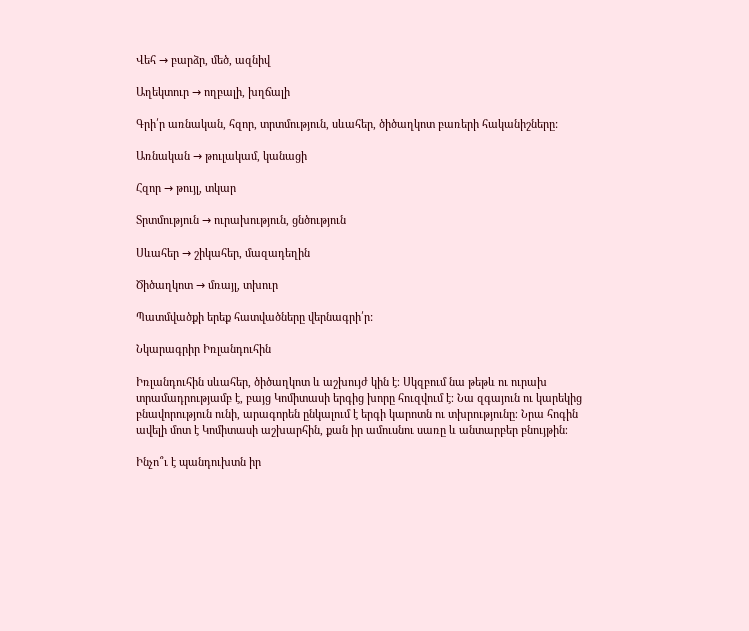Վեհ → բարձր, մեծ, ազնիվ

Աղեկտուր → ողբալի, խղճալի

Գրի՛ր առնական, հզոր, տրտմություն, սևահեր, ծիծաղկոտ բառերի հականիշները:

Առնական → թուլակամ, կանացի

Հզոր → թույլ, տկար

Տրտմություն → ուրախություն, ցնծություն

Սևահեր → շիկահեր, մազադեղին

Ծիծաղկոտ → մռայլ, տխուր

Պատմվածքի երեք հատվածները վերնագրի՛ր:

Նկարագրիր Իռլանդուհին

Իռլանդուհին սևահեր, ծիծաղկոտ և աշխույժ կին է։ Սկզբում նա թեթև ու ուրախ տրամադրությամբ է, բայց Կոմիտասի երգից խորը հուզվում է։ Նա զգայուն ու կարեկից բնավորություն ունի, արագորեն ընկալում է երգի կարոտն ու տխրությունը։ Նրա հոգին ավելի մոտ է Կոմիտասի աշխարհին, քան իր ամուսնու սառը և անտարբեր բնույթին։

Ինչո՞ւ է պանդուխտն իր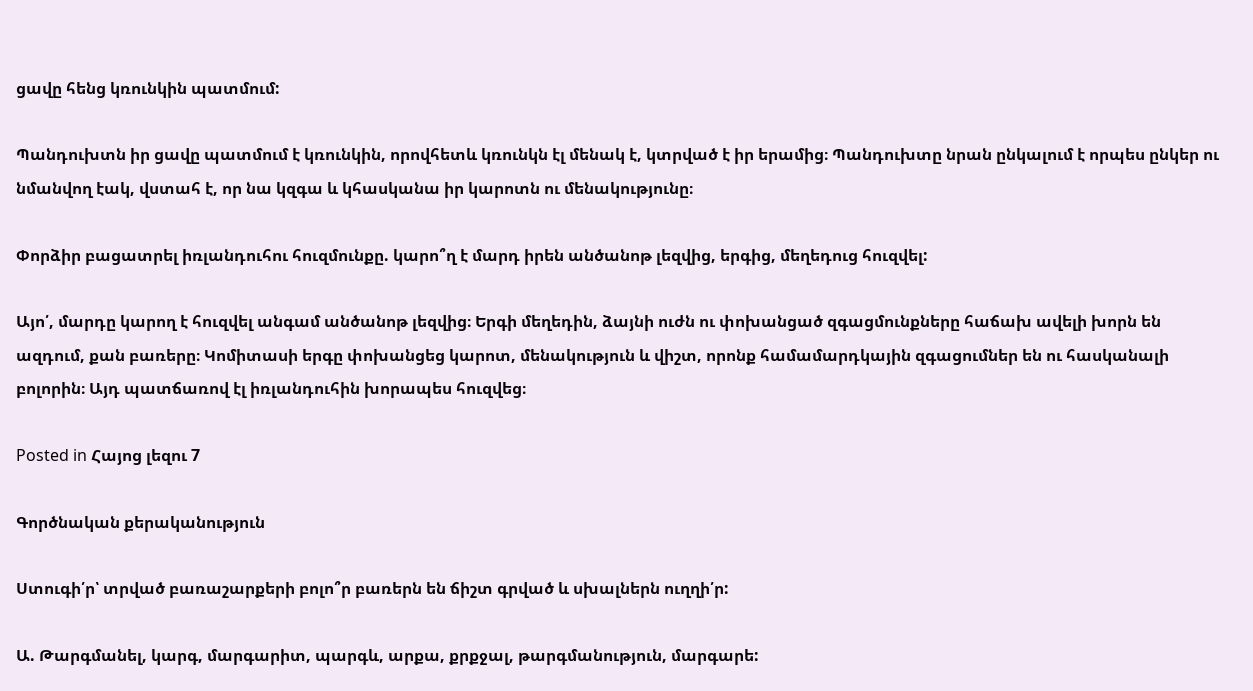ցավը հենց կռունկին պատմում:

Պանդուխտն իր ցավը պատմում է կռունկին, որովհետև կռունկն էլ մենակ է, կտրված է իր երամից։ Պանդուխտը նրան ընկալում է որպես ընկեր ու նմանվող էակ, վստահ է, որ նա կզգա և կհասկանա իր կարոտն ու մենակությունը։

Փորձիր բացատրել իռլանդուհու հուզմունքը. կարո՞ղ է մարդ իրեն անծանոթ լեզվից, երգից, մեղեդուց հուզվել:

Այո՛, մարդը կարող է հուզվել անգամ անծանոթ լեզվից։ Երգի մեղեդին, ձայնի ուժն ու փոխանցած զգացմունքները հաճախ ավելի խորն են ազդում, քան բառերը։ Կոմիտասի երգը փոխանցեց կարոտ, մենակություն և վիշտ, որոնք համամարդկային զգացումներ են ու հասկանալի բոլորին։ Այդ պատճառով էլ իռլանդուհին խորապես հուզվեց։

Posted in Հայոց լեզու 7

Գործնական քերականություն

Ստուգի՛ր՝ տրված բառաշարքերի բոլո՞ր բառերն են ճիշտ գրված և սխալներն ուղղի՛ր:

Ա. Թարգմանել, կարգ, մարգարիտ, պարգև, արքա, քրքջալ, թարգմանություն, մարգարե: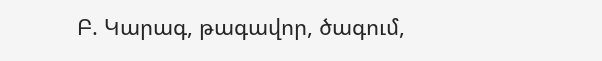Բ. Կարագ, թագավոր, ծագում,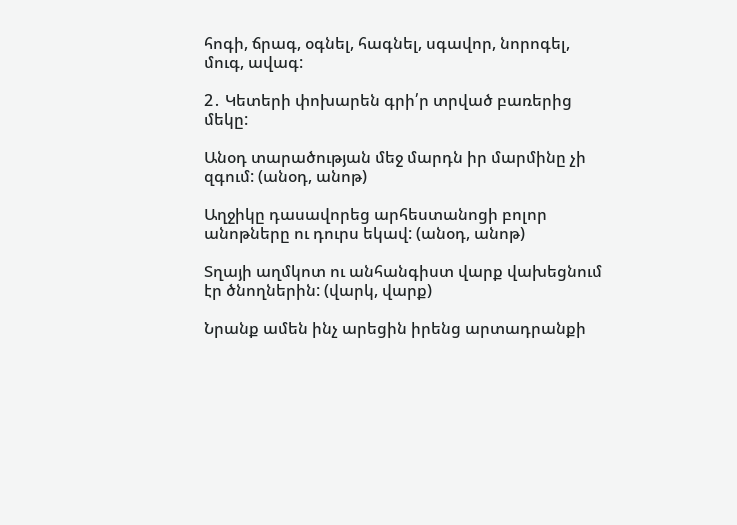հոգի, ճրագ, օգնել, հագնել, սգավոր, նորոգել, մուգ, ավագ:

2․ Կետերի փոխարեն գրի՛ր տրված բառերից մեկը:

Անօդ տարածության մեջ մարդն իր մարմինը չի զգում: (անօդ, անոթ)

Աղջիկը դասավորեց արհեստանոցի բոլոր անոթները ու դուրս եկավ: (անօդ, անոթ)

Տղայի աղմկոտ ու անհանգիստ վարք վախեցնում էր ծնողներին: (վարկ, վարք)

Նրանք ամեն ինչ արեցին իրենց արտադրանքի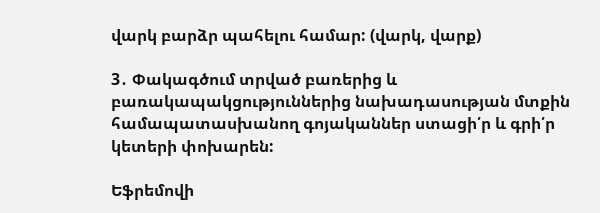վարկ բարձր պահելու համար: (վարկ, վարք)

3․ Փակագծում տրված բառերից և բառակապակցություններից նախադասության մտքին համապատասխանող գոյականներ ստացի՛ր և գրի՛ր կետերի փոխարեն:

Եֆրեմովի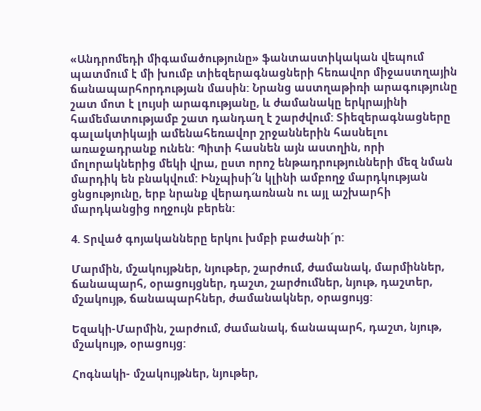«Անդրոմեդի միգամածությունը» ֆանտաստիկական վեպում պատմում է մի խումբ տիեզերագնացների հեռավոր միջաստղային ճանապարհորդության մասին: Նրանց աստղաթիռի արագությունը շատ մոտ է լույսի արագությանը, և ժամանակը երկրայինի համեմատությամբ շատ դանդաղ է շարժվում: Տիեզերագնացները գալակտիկայի ամենահեռավոր շրջաններին հասնելու առաջադրանք ունեն: Պիտի հասնեն այն աստղին, որի մոլորակներից մեկի վրա, ըստ որոշ ենթադրությունների մեզ նման մարդիկ են բնակվում: Ինչպիսի՜ն կլինի ամբողջ մարդկության ցնցությունը, երբ նրանք վերադառնան ու այլ աշխարհի մարդկանցից ողջույն բերեն:

4. Տրված գոյականները երկու խմբի բաժանի´ր:

Մարմին, մշակույթներ, նյութեր, շարժում, ժամանակ, մարմիններ, ճանապարհ, օրացույցներ, դաշտ, շարժումներ, նյութ, դաշտեր, մշակույթ, ճանապարհներ, ժամանակներ, օրացույց:

Եզակի-Մարմին, շարժում, ժամանակ, ճանապարհ, դաշտ, նյութ, մշակույթ, օրացույց:

Հոգնակի- մշակույթներ, նյութեր,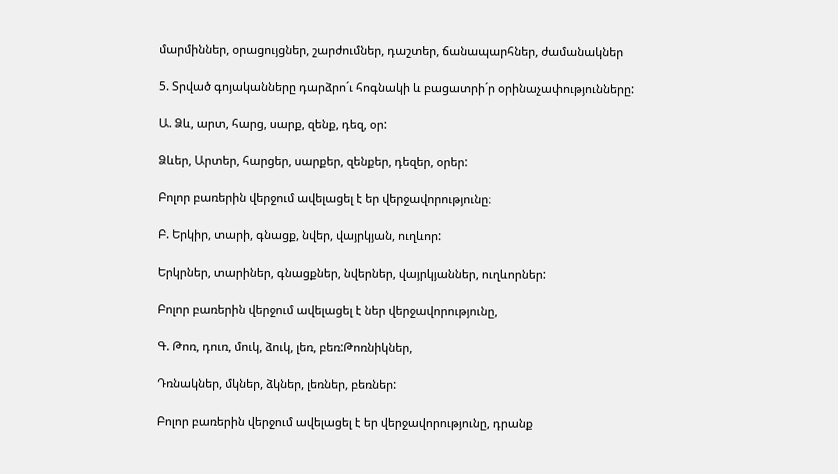մարմիններ, օրացույցներ, շարժումներ, դաշտեր, ճանապարհներ, ժամանակներ

5. Տրված գոյականները դարձրո´ւ հոգնակի և բացատրի´ր օրինաչափությունները:

Ա. Ձև, արտ, հարց, սարք, զենք, դեզ, օր:

Ձևեր, Արտեր, հարցեր, սարքեր, զենքեր, դեզեր, օրեր:

Բոլոր բառերին վերջում ավելացել է եր վերջավորությունը։

Բ. Երկիր, տարի, գնացք, նվեր, վայրկյան, ուղևոր:

Երկրներ, տարիներ, գնացքներ, նվերներ, վայրկյաններ, ուղևորներ:

Բոլոր բառերին վերջում ավելացել է ներ վերջավորությունը,

Գ. Թոռ, դուռ, մուկ, ձուկ, լեռ, բեռ:Թոռնիկներ,

Դռնակներ, մկներ, ձկներ, լեռներ, բեռներ:

Բոլոր բառերին վերջում ավելացել է եր վերջավորությունը, դրանք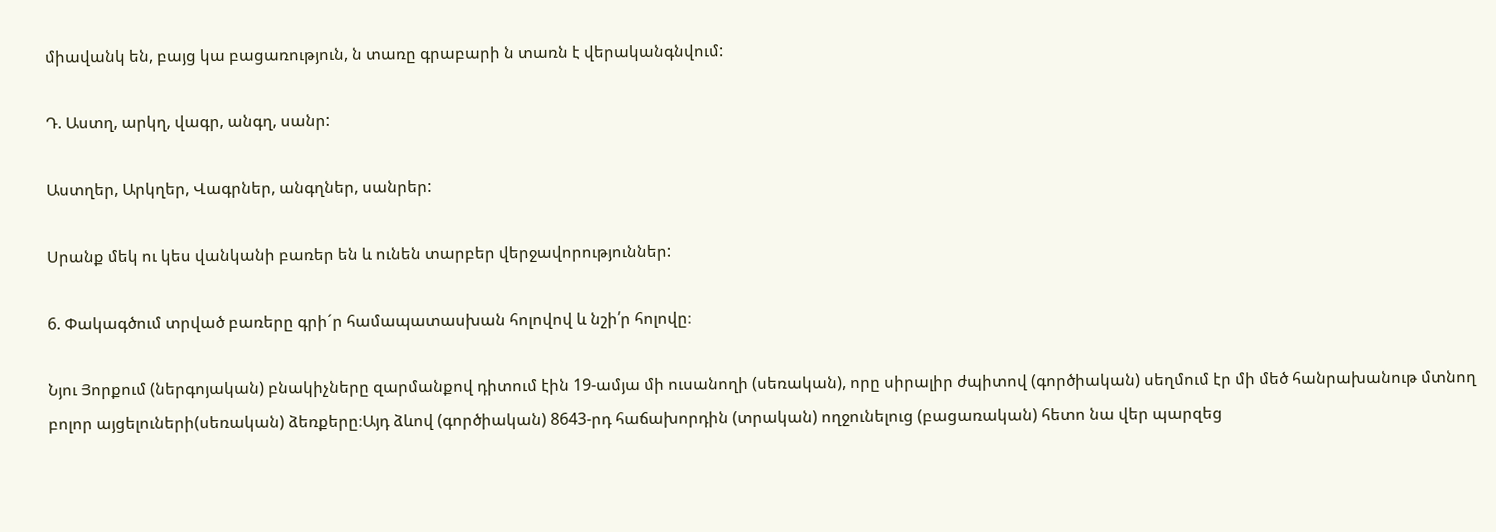միավանկ են, բայց կա բացառություն, ն տառը գրաբարի ն տառն է վերականգնվում:

Դ. Աստղ, արկղ, վագր, անգղ, սանր:

Աստղեր, Արկղեր, Վագրներ, անգղներ, սանրեր:

Սրանք մեկ ու կես վանկանի բառեր են և ունեն տարբեր վերջավորություններ:

6. Փակագծում տրված բառերը գրի´ր համապատասխան հոլովով և նշի՛ր հոլովը։

Նյու Յորքում (ներգոյական) բնակիչները զարմանքով դիտում էին 19-ամյա մի ուսանողի (սեռական), որը սիրալիր ժպիտով (գործիական) սեղմում էր մի մեծ հանրախանութ մտնող բոլոր այցելուների(սեռական) ձեռքերը։Այդ ձևով (գործիական) 8643-րդ հաճախորդին (տրական) ողջունելուց (բացառական) հետո նա վեր պարզեց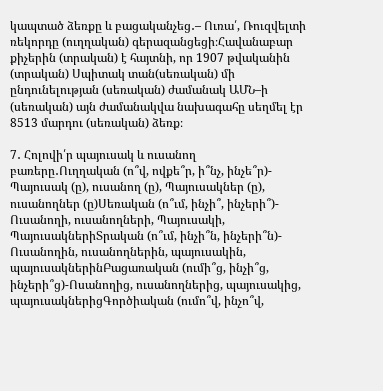կապտած ձեռքը և բացականչեց․– Ուռա՛, Ռուզվելտի ռեկորդը (ուղղական) գերազանցեցի։Հավանաբար քիչերին (տրական) է հայտնի, որ 1907 թվականին (տրական) Սպիտակ տան(սեռական) մի ընդունելության (սեռական) ժամանակ ԱՄՆ–ի (սեռական) այն ժամանակվա նախագահը սեղմել էր 8513 մարդու (սեռական) ձեռք։

7․ Հոլովի՛ր պայուսակ և ուսանող բառերը․Ուղղական (ո՞վ, ովքե՞ր, ի՞նչ, ինչե՞ր)- Պայուսակ (ը), ուսանող (ը), Պայուսակներ (ը), ուսանողներ (ը)Սեռական (ո՞ւմ, ինչի՞, ինչերի՞)- Ուսանողի, ուսանողների, Պայուսակի, ՊայուսակներիՏրական (ո՞ւմ, ինչի՞ն, ինչերի՞ն)- Ուսանողին, ուսանողներին, պայուսակին, պայուսակներինԲացառական (ումի՞ց, ինչի՞ց, ինչերի՞ց)-Ոսանողից, ուսանողներից, պայուսակից, պայուսակներիցԳործիական (ումո՞վ, ինչո՞վ,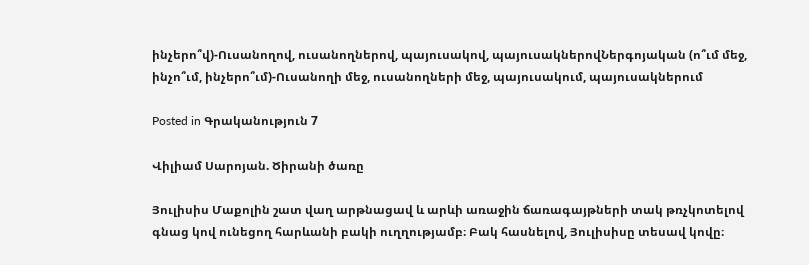ինչերո՞վ)-Ուսանողով, ուսանողներով, պայուսակով, պայուսակներովՆերգոյական (ո՞ւմ մեջ, ինչո՞ւմ, ինչերո՞ւմ)-Ուսանողի մեջ, ուսանողների մեջ, պայուսակում, պայուսակներում

Posted in Գրականություն 7

Վիլիամ Սարոյան. Ծիրանի ծառը

Յուլիսիս Մաքոլին շատ վաղ արթնացավ և արևի առաջին ճառագայթների տակ թռչկոտելով գնաց կով ունեցող հարևանի բակի ուղղությամբ։ Բակ հասնելով, Յուլիսիսը տեսավ կովը։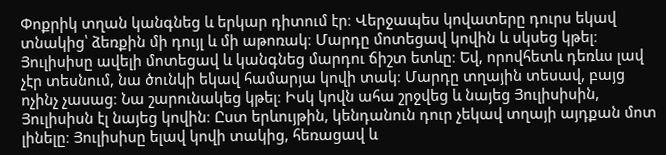Փոքրիկ տղան կանգնեց և երկար դիտում էր։ Վերջապես կովատերը դուրս եկավ տնակից՝ ձեռքին մի դույլ և մի աթոռակ։ Մարդը մոտեցավ կովին և սկսեց կթել։ Յուլիսիսը ավելի մոտեցավ և կանգնեց մարդու ճիշտ ետևը։ Եվ, որովհետև դեռևս լավ չէր տեսնում, նա ծունկի եկավ համարյա կովի տակ։ Մարդը տղային տեսավ, բայց ոչինչ չասաց։ Նա շարունակեց կթել։ Իսկ կովն ահա շրջվեց և նայեց Յուլիսիսին, Յուլիսիսն էլ նայեց կովին։ Ըստ երևույթին, կենդանուն դուր չեկավ տղայի այդքան մոտ լինելը։ Յուլիսիսը ելավ կովի տակից, հեռացավ և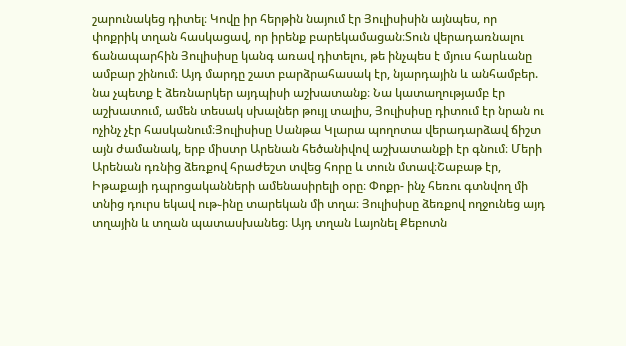շարունակեց դիտել։ Կովը իր հերթին նայում էր Յուլիսիսին այնպես, որ փոքրիկ տղան հասկացավ, որ իրենք բարեկամացան։Տուն վերադառնալու ճանապարհին Յուլիսիսը կանգ առավ դիտելու, թե ինչպես է մյուս հարևանը ամբար շինում։ Այդ մարդը շատ բարձրահասակ էր, նյարդային և անհամբեր. նա չպետք է ձեռնարկեր այդպիսի աշխատանք։ Նա կատաղությամբ էր աշխատում, ամեն տեսակ սխալներ թույլ տալիս, Յուլիսիսը դիտում էր նրան ու ոչինչ չէր հասկանում։Յուլիսիսը Սանթա Կլարա պողոտա վերադարձավ ճիշտ այն ժամանակ, երբ միստր Արենան հեծանիվով աշխատանքի էր գնում։ Մերի Արենան դռնից ձեռքով հրաժեշտ տվեց հորը և տուն մտավ։Շաբաթ էր, Իթաքայի դպրոցականների ամենասիրելի օրը։ Փոքր- ինչ հեռու գտնվող մի տնից դուրս եկավ ութ֊ինը տարեկան մի տղա։ Յուլիսիսը ձեռքով ողջունեց այդ տղային և տղան պատասխանեց։ Այդ տղան Լայոնել Քեբոտն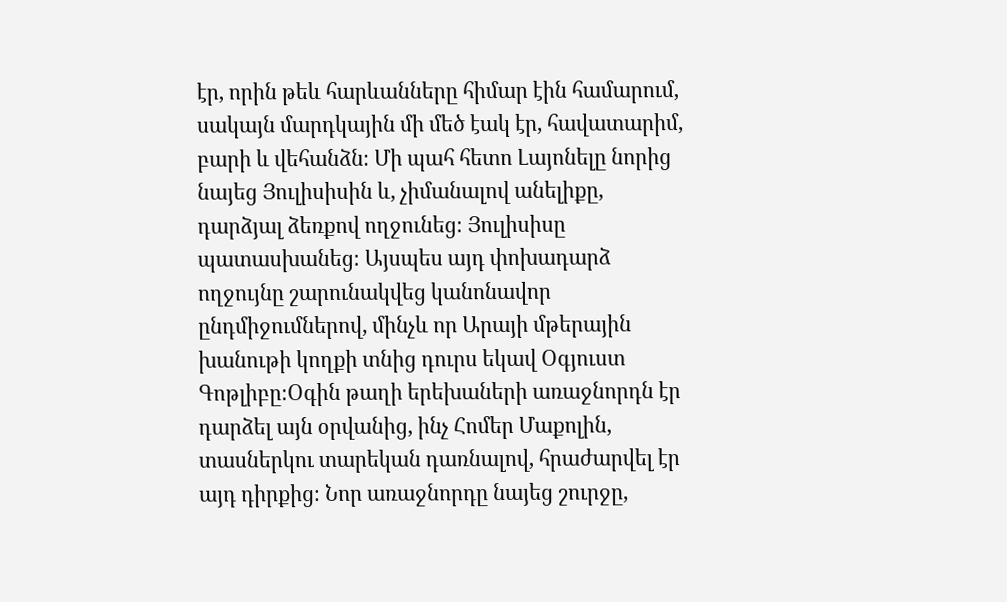էր, որին թեև հարևանները հիմար էին համարում, սակայն մարդկային մի մեծ էակ էր, հավատարիմ, բարի և վեհանձն։ Մի պահ հետո Լայոնելը նորից նայեց Յուլիսիսին և, չիմանալով անելիքը, դարձյալ ձեռքով ողջունեց։ Յուլիսիսը պատասխանեց։ Այսպես այդ փոխադարձ ողջույնը շարունակվեց կանոնավոր ընդմիջումներով, մինչև որ Արայի մթերային խանութի կողքի տնից դուրս եկավ Օգյուստ Գոթլիբը։Օգին թաղի երեխաների առաջնորդն էր դարձել այն օրվանից, ինչ Հոմեր Մաքոլին, տասներկու տարեկան դառնալով, հրաժարվել էր այդ դիրքից։ Նոր առաջնորդը նայեց շուրջը,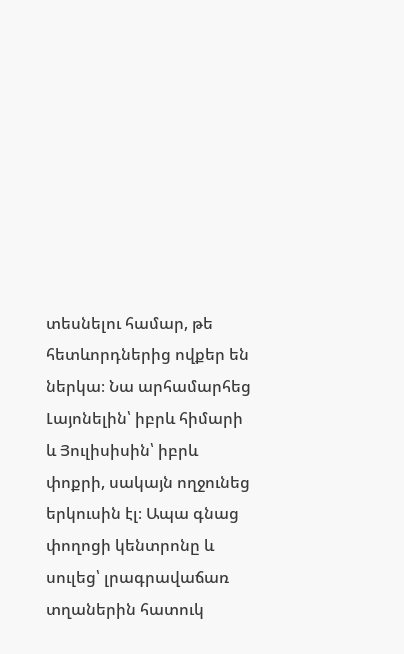տեսնելու համար, թե հետևորդներից ովքեր են ներկա։ Նա արհամարհեց Լայոնելին՝ իբրև հիմարի և Յուլիսիսին՝ իբրև փոքրի, սակայն ողջունեց երկուսին էլ։ Ապա գնաց փողոցի կենտրոնը և սուլեց՝ լրագրավաճառ տղաներին հատուկ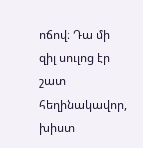ոճով։ Դա մի զիլ սուլոց էր շատ հեղինակավոր, խիստ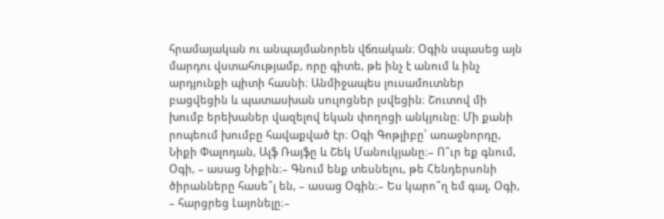հրամայական ու անպայմանորեն վճռական։ Օգին սպասեց այն մարդու վստահությամբ, որը գիտե, թե ինչ է անում և ինչ արդյունքի պիտի հասնի։ Անմիջապես լուսամուտներ բացվեցին և պատասխան սուլոցներ լսվեցին։ Շուտով մի խումբ երեխաներ վազելով եկան փողոցի անկյունը։ Մի քանի րոպեում խումբը հավաքված էր։ Օգի Գոթլիբը՝ առաջնորդը, Նիքի Փալոդան, Ալֆ Ռայֆը և Շեկ Մանուկյանը։– Ո՞ւր եք գնում, Օգի, – ասաց Նիքին։– Գնում ենք տեսնելու, թե Հենդերսոնի ծիրանները հասե՞լ են, – ասաց Օգին։– Ես կարո՞ղ եմ գալ, Օգի, – հարցրեց Լայոնելը։–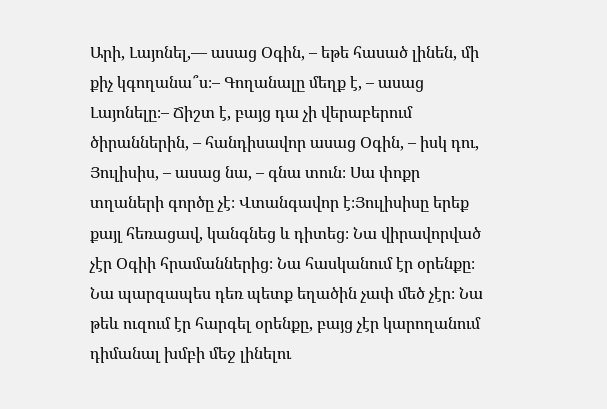Արի, Լայոնել,— ասաց Օգին, – եթե հասած լինեն, մի քիչ կգողանա՞ս։– Գողանալը մեղք է, – ասաց Լայոնելը։– Ճիշտ է, բայց դա չի վերաբերում ծիրաններին, – հանդիսավոր ասաց Օգին, – իսկ դու, Յուլիսիս, – ասաց նա, – գնա տուն։ Սա փոքր տղաների գործը չէ։ Վտանգավոր է։Յուլիսիսը երեք քայլ հեռացավ, կանգնեց և դիտեց։ Նա վիրավորված չէր Օգիի հրամաններից։ Նա հասկանում էր օրենքը։ Նա պարզապես դեռ պետք եղածին չափ մեծ չէր։ Նա թեև ուզում էր հարգել օրենքը, բայց չէր կարողանում դիմանալ խմբի մեջ լինելու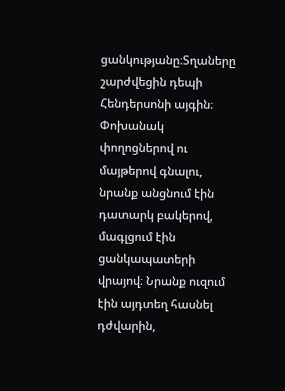ցանկությանը։Տղաները շարժվեցին դեպի Հենդերսոնի այգին։ Փոխանակ փողոցներով ու մայթերով գնալու, նրանք անցնում էին դատարկ բակերով, մագլցում էին ցանկապատերի վրայով։ Նրանք ուզում էին այդտեղ հասնել դժվարին,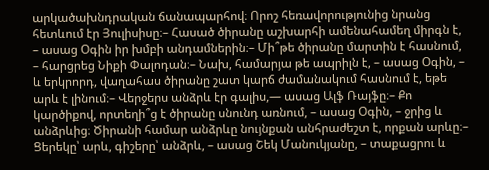արկածախնդրական ճանապարհով։ Որոշ հեռավորությունից նրանց հետևում էր Յուլիսիսը։– Հասած ծիրանը աշխարհի ամենահամեղ միրգն է, – ասաց Օգին իր խմբի անդամներին։– Մի՞թե ծիրանը մարտին է հասնում, – հարցրեց Նիքի Փալոդան։– Նախ, համարյա թե ապրիլն է, – ասաց Օգին, – և երկրորդ, վաղահաս ծիրանը շատ կարճ ժամանակում հասնում է, եթե արև է լինում։– Վերջերս անձրև էր գալիս,— ասաց Ալֆ Ռայֆը։– Քո կարծիքով, որտեղի՞ց է ծիրանը սնունդ առնում, – ասաց Օգին, – ջրից և անձրևից։ Ծիրանի համար անձրևը նույնքան անհրաժեշտ է, որքան արևը։– Ցերեկը՝ արև, գիշերը՝ անձրև, – ասաց Շեկ Մանուկյանը, – տաքացրու և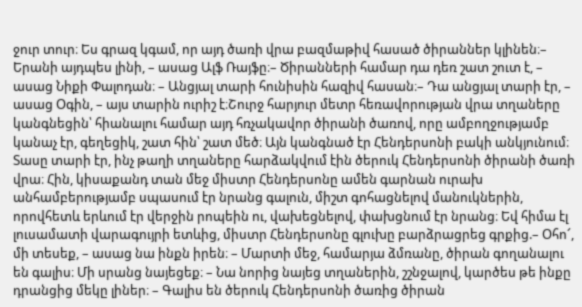ջուր տուր։ Ես գրազ կգամ, որ այդ ծառի վրա բազմաթիվ հասած ծիրաններ կլինեն։– Երանի այդպես լինի, – ասաց Ալֆ Ռայֆը։– Ծիրանների համար դա դեռ շատ շուտ է, – ասաց Նիքի Փալոդան։ – Անցյալ տարի հունիսին հազիվ հասան։– Դա անցյալ տարի էր, – ասաց Օգին, – այս տարին ուրիշ է։Շուրջ հարյուր մետր հեռավորության վրա տղաները կանգնեցին՝ հիանալու համար այդ հռչակավոր ծիրանի ծառով, որը ամբողջությամբ կանաչ էր, գեղեցիկ, շատ հին՝ շատ մեծ։ Այն կանգնած էր Հենդերսոնի բակի անկյունում։ Տասը տարի էր, ինչ թաղի տղաները հարձակվում էին ծերուկ Հենդերսոնի ծիրանի ծառի վրա։ Հին, կիսաքանդ տան մեջ միստր Հենդերսոնը ամեն գարնան ուրախ անհամբերությամբ սպասում էր նրանց գալուն, միշտ գոհացնելով մանուկներին, որովհետև երևում էր վերջին րոպեին ու, վախեցնելով, փախցնում էր նրանց։ Եվ հիմա էլ լուսամատի վարագույրի ետևից, միստր Հենդերսոնը գլուխը բարձրացրեց գրքից.– Օհո՜, մի տեսեք, – ասաց նա ինքն իրեն։ – Մարտի մեջ, համարյա ձմռանը, ծիրան գողանալու են գալիս։ Մի սրանց նայեցեք։ – Նա նորից նայեց տղաներին, շշնջալով, կարծես թե ինքը դրանցից մեկը լիներ։ – Գալիս են ծերուկ Հենդերսոնի ծառից ծիրան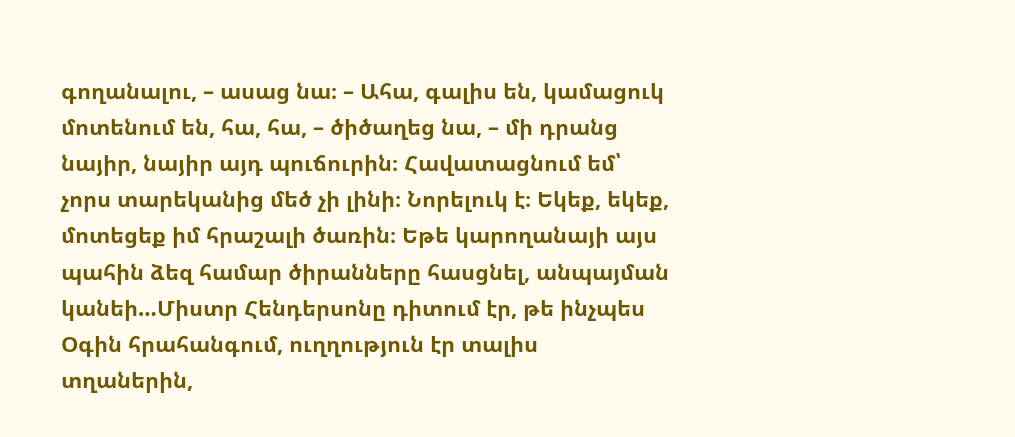գողանալու, – ասաց նա։ – Ահա, գալիս են, կամացուկ մոտենում են, հա, հա, – ծիծաղեց նա, – մի դրանց նայիր, նայիր այդ պուճուրին։ Հավատացնում եմ՝ չորս տարեկանից մեծ չի լինի։ Նորելուկ է։ Եկեք, եկեք, մոտեցեք իմ հրաշալի ծառին։ Եթե կարողանայի այս պահին ձեզ համար ծիրանները հասցնել, անպայման կանեի…Միստր Հենդերսոնը դիտում էր, թե ինչպես Օգին հրահանգում, ուղղություն էր տալիս տղաներին,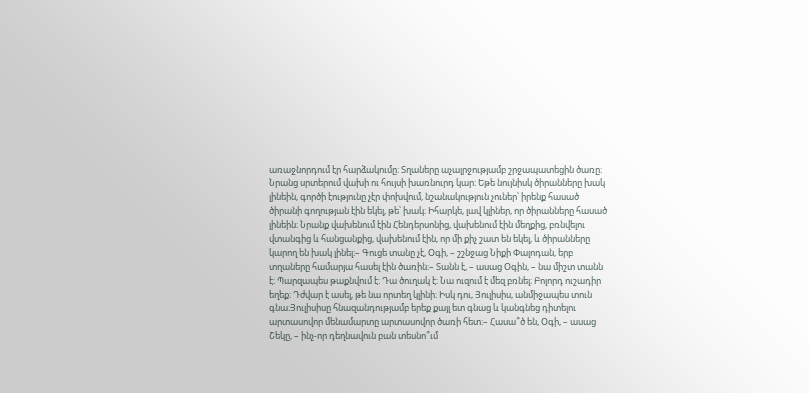առաջնորդում էր հարձակումը։ Տղաները աչալրջությամբ շրջապատեցին ծառը։ Նրանց սրտերում վախի ու հույսի խառնուրդ կար։ Եթե նույնիսկ ծիրանները խակ լինեին, գործի էությունը չէր փոխվում, նշանակություն չուներ՝ իրենք հասած ծիրանի գողության էին եկել, թե՝ խակ։ Իհարկե, լավ կլիներ, որ ծիրանները հասած լինեին։ Նրանք վախենում էին Հենդերսոնից, վախենում էին մեղքից, բռնվելու վտանգից և հանցանքից, վախենում էին, որ մի քիչ շատ են եկել, և ծիրանները կարող են խակ լինել։– Գուցե տանը չէ, Օգի, – շշնջաց Նիքի Փալոդան, երբ տղաները համարյա հասել էին ծառին։– Տանն է, – ասաց Օգին, – նա միշտ տանն է։ Պարզապես թաքնվում է։ Դա ծուղակ է։ Նա ուզում է մեզ բռնել։ Բոլորդ ուշադիր եղեք։ Դժվար է ասել, թե նա որտեղ կլինի։ Իսկ դու, Յուլիսիս, անմիջապես տուն գնա։Յուլիսիսը հնազանդությամբ երեք քայլ ետ գնաց և կանգնեց դիտելու արտասովոր մենամարտը արտասովոր ծառի հետ։– Հասա՞ծ են, Օգի, – ասաց Շեկը, – ինչ-որ դեղնավուն բան տեսնո՞ւմ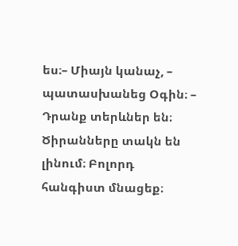ես։– Միայն կանաչ, – պատասխանեց Օգին։ – Դրանք տերևներ են։ Ծիրանները տակն են լինում։ Բոլորդ հանգիստ մնացեք։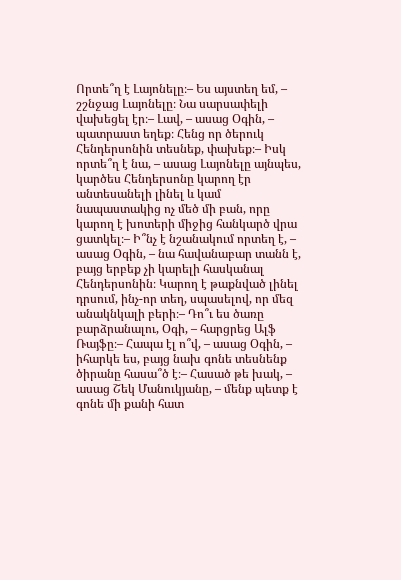Որտե՞ղ է Լայոնելը։– Ես այստեղ եմ, – շշնջաց Լայոնելը։ Նա սարսափելի վախեցել էր։– Լավ, – ասաց Օգին, – պատրաստ եղեք։ Հենց որ ծերուկ Հենդերսոնին տեսնեք, փախեք։– Իսկ որտե՞ղ է նա, – ասաց Լայոնելը այնպես, կարծես Հենդերսոնը կարող էր անտեսանելի լինել և կամ նապաստակից ոչ մեծ մի բան, որը կարող է խոտերի միջից հանկարծ վրա ցատկել։– Ի՞նչ է նշանակում որտեղ է, – ասաց Օգին, – նա հավանաբար տանն է, բայց երբեք չի կարելի հասկանալ Հենդերսոնին։ Կարող է թաքնված լինել դրսում, ինչ-որ տեղ, սպասելով, որ մեզ անակնկալի բերի։– Դո՞ւ ես ծառը բարձրանալու, Օգի, – հարցրեց Ալֆ Ռայֆը։– Հապա էլ ո՞վ, – ասաց Օգին, – իհարկե ես, բայց նախ գոնե տեսնենք ծիրանը հասա՞ծ է։– Հասած թե խակ, – ասաց Շեկ Մանուկյանը, – մենք պետք է գոնե մի քանի հատ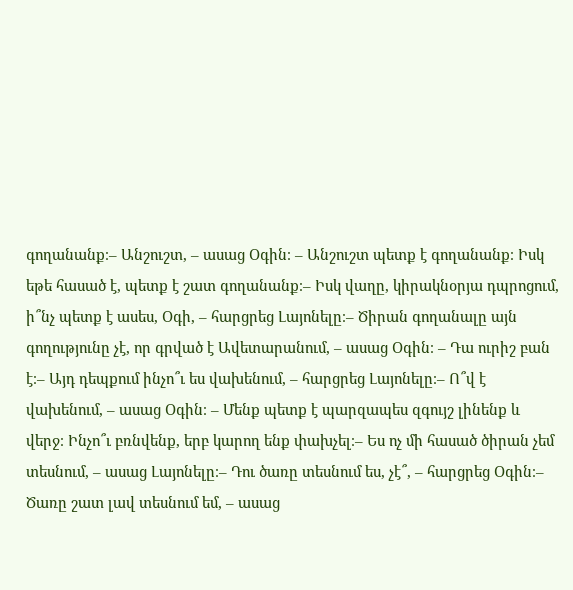գողանանք։– Անշուշտ, – ասաց Օգին։ – Անշուշտ պետք է գողանանք։ Իսկ եթե հասած է, պետք է շատ գողանանք։– Իսկ վաղը, կիրակնօրյա դպրոցում, ի՞նչ պետք է ասես, Օգի, – հարցրեց Լայոնելը։– Ծիրան գողանալը այն գողությունը չէ, որ գրված է Ավետարանում, – ասաց Օգին։ – Դա ուրիշ բան է։– Այդ դեպքում ինչո՞ւ ես վախենում, – հարցրեց Լայոնելը։– Ո՞վ է վախենում, – ասաց Օգին։ – Մենք պետք է պարզապես զգույշ լինենք և վերջ։ Ինչո՞ւ բռնվենք, երբ կարող ենք փախչել։– Ես ոչ մի հասած ծիրան չեմ տեսնում, – ասաց Լայոնելը։– Դու ծառը տեսնում ես, չէ՞, – հարցրեց Օգին։– Ծառը շատ լավ տեսնում եմ, – ասաց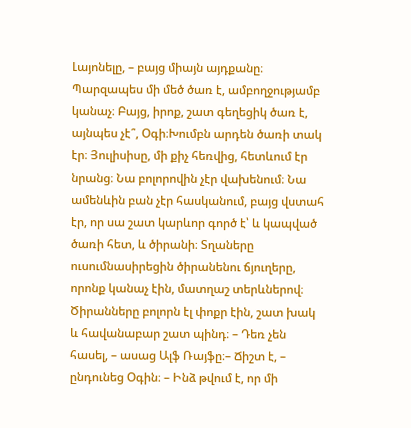Լայոնելը, – բայց միայն այդքանը։ Պարզապես մի մեծ ծառ է, ամբողջությամբ կանաչ։ Բայց, իրոք, շատ գեղեցիկ ծառ է, այնպես չէ՞, Օգի։Խումբն արդեն ծառի տակ էր։ Յուլիսիսը, մի քիչ հեռվից, հետևում էր նրանց։ Նա բոլորովին չէր վախենում։ Նա ամենևին բան չէր հասկանում, բայց վստահ էր, որ սա շատ կարևոր գործ է՝ և կապված ծառի հետ, և ծիրանի։ Տղաները ուսումնասիրեցին ծիրանենու ճյուղերը, որոնք կանաչ էին, մատղաշ տերևներով։ Ծիրանները բոլորն էլ փոքր էին, շատ խակ և հավանաբար շատ պինդ։ – Դեռ չեն հասել, – ասաց Ալֆ Ռայֆը։– Ճիշտ է, – ընդունեց Օգին։ – Ինձ թվում է, որ մի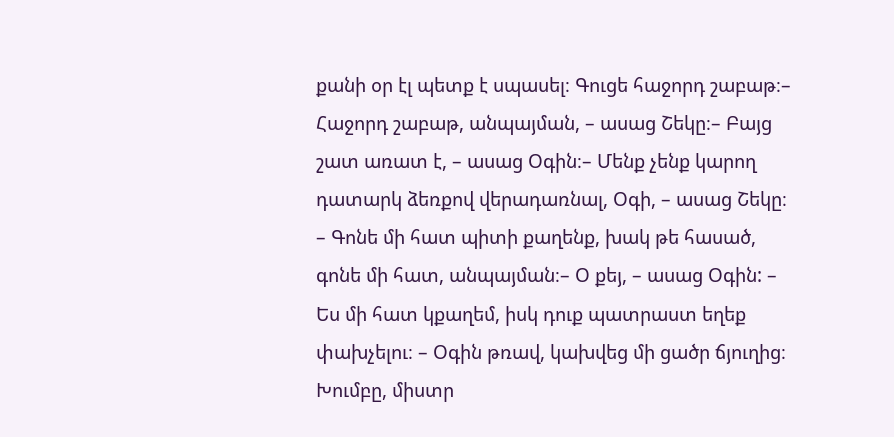քանի օր էլ պետք է սպասել։ Գուցե հաջորդ շաբաթ։– Հաջորդ շաբաթ, անպայման, – ասաց Շեկը։– Բայց շատ առատ է, – ասաց Օգին։– Մենք չենք կարող դատարկ ձեռքով վերադառնալ, Օգի, – ասաց Շեկը։ – Գոնե մի հատ պիտի քաղենք, խակ թե հասած, գոնե մի հատ, անպայման։– Օ քեյ, – ասաց Օգին: – Ես մի հատ կքաղեմ, իսկ դուք պատրաստ եղեք փախչելու։ – Օգին թռավ, կախվեց մի ցածր ճյուղից։ Խումբը, միստր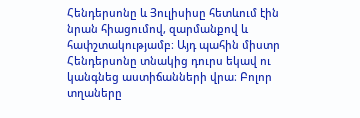Հենդերսոնը և Յուլիսիսը հետևում էին նրան հիացումով, զարմանքով և հափշտակությամբ։ Այդ պահին միստր Հենդերսոնը տնակից դուրս եկավ ու կանգնեց աստիճանների վրա։ Բոլոր տղաները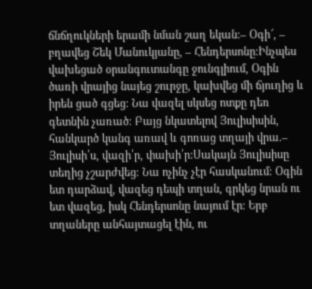ճնճղուկների երամի նման շաղ եկան։– Օգի՜, – բղավեց Շեկ Մանուկյանը, – Հենդերսոնը։Ինչպես վախեցած օրանգուտանգը ջունգլիում, Օգին ծառի վրայից նայեց շուրջը, կախվեց մի ճյուղից և իրեն ցած գցեց։ Նա վազել սկսեց ոտքը դեռ գետնին չառած։ Բայց նկատելով Յուլիսիսին, հանկարծ կանգ առավ և գոռաց տղայի վրա.– Յուլիսի՛ս, վազի՛ր, փախի՛ր:Սակայն Յուլիսիսը տեղից չշարժվեց։ Նա ոչինչ չէր հասկանում։ Օգին ետ դարձավ, վազեց դեպի տղան, գրկեց նրան ու ետ վազեց, իսկ Հենդերսոնը նայում էր։ Երբ տղաները անհայտացել էին, ու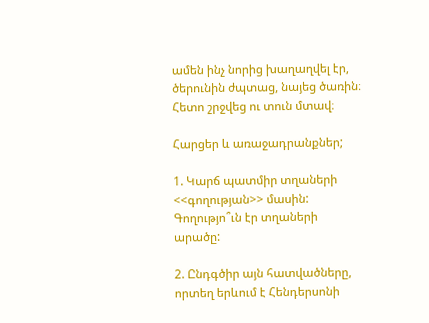ամեն ինչ նորից խաղաղվել էր, ծերունին ժպտաց, նայեց ծառին։ Հետո շրջվեց ու տուն մտավ։

Հարցեր և առաջադրանքներ;

1. Կարճ պատմիր տղաների <<գողության>> մասին: Գողությո՞ւն էր տղաների արածը:

2. Ընդգծիր այն հատվածները, որտեղ երևում է Հենդերսոնի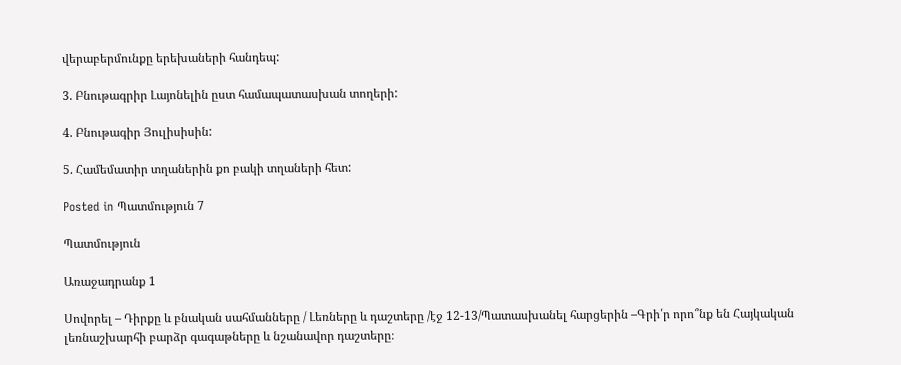վերաբերմունքը երեխաների հանդեպ:

3. Բնութագրիր Լայոնելին ըստ համապատասխան տողերի:

4. Բնութագիր Յուլիսիսին:

5. Համեմատիր տղաներին քո բակի տղաների հետ:

Posted in Պատմություն 7

Պատմություն

Առաջադրանք 1

Սովորել – Դիրքը և բնական սահմանները / Լեռները և դաշտերը /էջ 12-13/Պատասխանել հարցերին –Գրի՛ր որո՞նք են Հայկական լեռնաշխարհի բարձր գագաթները և նշանավոր դաշտերը։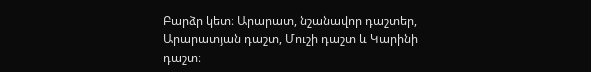Բարձր կետ։ Արարատ, նշանավոր դաշտեր, Արարատյան դաշտ, Մուշի դաշտ և Կարինի դաշտ։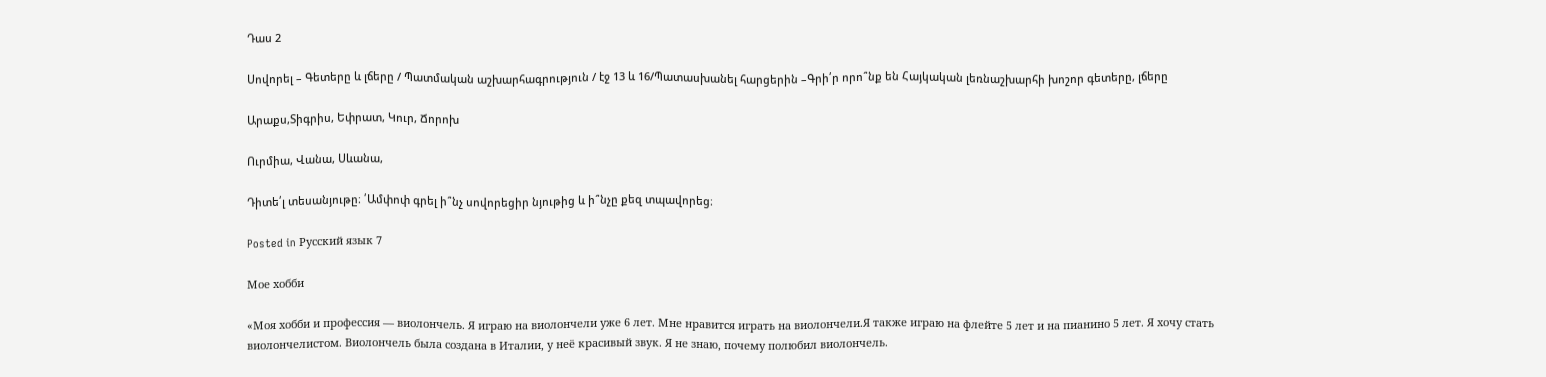Դաս 2

Սովորել – Գետերը և լճերը / Պատմական աշխարհագրություն / էջ 13 և 16/Պատասխանել հարցերին –Գրի՛ր որո՞նք են Հայկական լեռնաշխարհի խոշոր գետերը, լճերը

Արաքս,Տիգրիս, Եփրատ, Կուր, Ճորոխ

Ուրմիա, Վանա, Սևանա,

Դիտե՛լ տեսանյութը։ ՛Ամփոփ գրել ի՞նչ սովորեցիր նյութից և ի՞նչը քեզ տպավորեց։

Posted in Русский язык 7

Мое хобби

«Моя хобби и профессия — виолончель. Я играю на виолончели уже 6 лет. Мне нравится играть на виолончели.Я также играю на флейте 5 лет и на пианино 5 лет. Я хочу стать виолончелистом. Виолончель была создана в Италии, у неё красивый звук. Я не знаю, почему полюбил виолончель.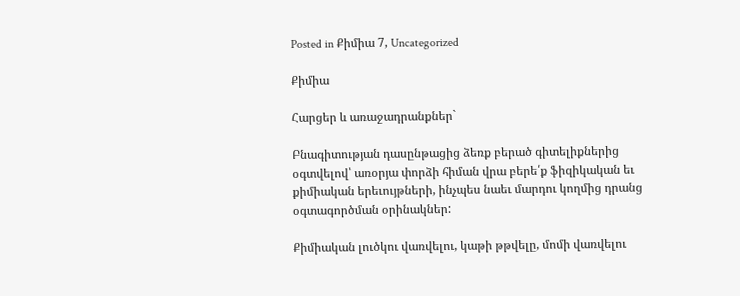Posted in Քիմիա 7, Uncategorized

Քիմիա

Հարցեր և առաջադրանքներ`

Բնագիտության դասընթացից ձեռք բերած գիտելիքներից օգտվելով՝ առօրյա փորձի հիման վրա բերե՛ք ֆիզիկական եւ քիմիական երեւույթների, ինչպես նաեւ մարդու կողմից դրանց օգտագործման օրինակներ:

Քիմիական լուծկու վառվելու, կաթի թթվելը, մոմի վառվելու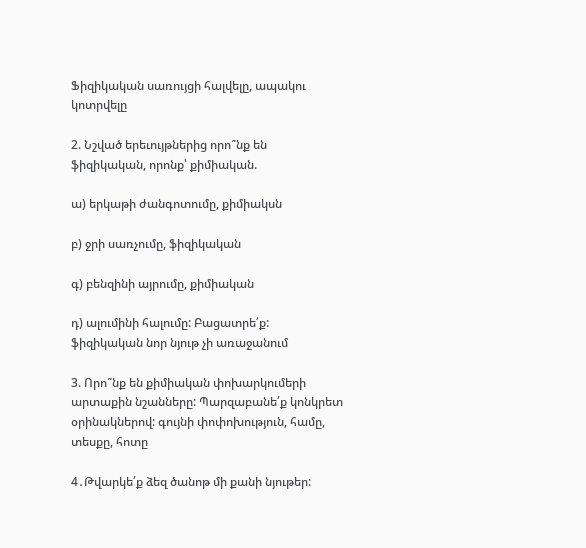Ֆիզիկական սառույցի հալվելը, ապակու կոտրվելը

2. Նշված երեւույթներից որո՞նք են ֆիզիկական, որոնք՝ քիմիական.

ա) երկաթի ժանգոտումը, քիմիակսն

բ) ջրի սառչումը, ֆիզիկական

գ) բենզինի այրումը, քիմիական

դ) ալումինի հալումը: Բացատրե՛ք: ֆիզիկական նոր նյութ չի առաջանում

3. Որո՞նք են քիմիական փոխարկումերի արտաքին նշանները: Պարզաբանե՛ք կոնկրետ օրինակներով: գույնի փոփոխություն, համը, տեսքը, հոտը

4․Թվարկե՛ք ձեզ ծանոթ մի քանի նյութեր: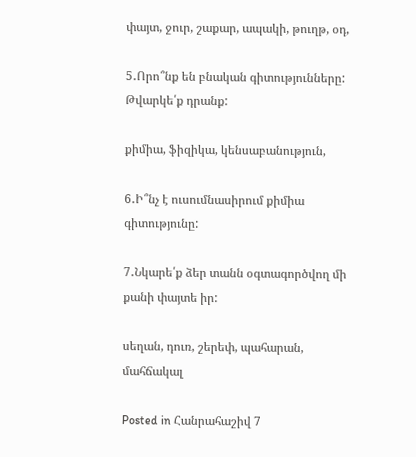փայտ, ջուր, շաքար, ապակի, թուղթ, օդ,

5․Որո՞նք են բնական գիտությունները: Թվարկե՛ք դրանք:

քիմիա, ֆիզիկա, կենսաբանություն,

6․Ի՞նչ է ուսումնասիրում քիմիա գիտությունը:

7․Նկարե՛ք ձեր տանն օգտագործվող մի քանի փայտե իր:

սեղան, դուռ, շերեփ, պահարան, մահճակալ

Posted in Հանրահաշիվ 7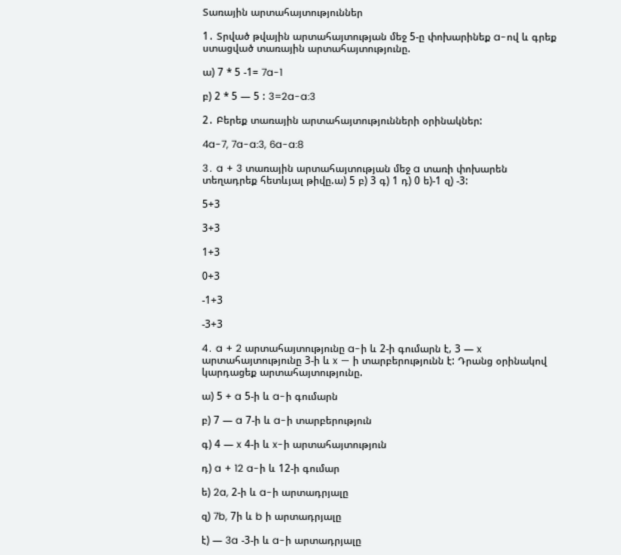Տառային արտահայտություններ

1․ Տրված թվային արտահայտության մեջ 5-ը փոխարինեք a-ով և գրեք ստացված տառային արտահայտությունը.

ա) 7 * 5 -1= 7a-1

բ) 2 * 5 — 5 : 3=2a-a:3

2․ Բերեք տառային արտահայտությունների օրինակներ:

4a-7, 7a-a:3, 6a-a:8

3․ a + 3 տառային արտահայտության մեջ a տառի փոխարեն տեղադրեք հետևյալ թիվը.ա) 5 բ) 3 գ) 1 դ) 0 ե)-1 զ) -3:

5+3

3+3

1+3

0+3

-1+3

-3+3

4․ a + 2 արտահայտությունը a-ի և 2-ի գումարն է, 3 — x արտահայտությունը 3-ի և x — ի տարբերությունն է: Դրանց օրինակով կարդացեք արտահայտությունը.

ա) 5 + a 5-ի և a-ի գումարն

բ) 7 — a 7-ի և a-ի տարբերություն

գ) 4 — x 4-ի և x-ի արտահայտություն

դ) a + 12 a-ի և 12-ի գումար

ե) 2a, 2-ի և a-ի արտադրյալը

զ) 7b, 7ի և b ի արտադրյալը

է) — 3a -3-ի և a-ի արտադրյալը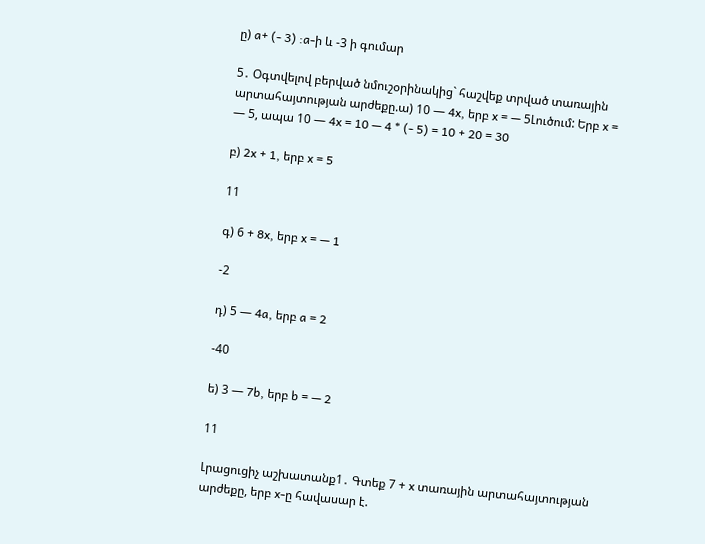ը) a+ (- 3) :a-ի և -3 ի գումար

5․ Օգտվելով բերված նմուշօրինակից` հաշվեք տրված տառային արտահայտության արժեքը.ա) 10 — 4x, երբ x = — 5Լուծում: Երբ x = — 5, ապա 10 — 4x = 10 — 4 * (- 5) = 10 + 20 = 30

բ) 2x + 1, երբ x = 5

11

գ) 6 + 8x, երբ x = — 1

-2

դ) 5 — 4a, երբ a = 2

-40

ե) 3 — 7b, երբ b = — 2

11

Լրացուցիչ աշխատանք1․ Գտեք 7 + x տառային արտահայտության արժեքը, երբ x-ը հավասար է.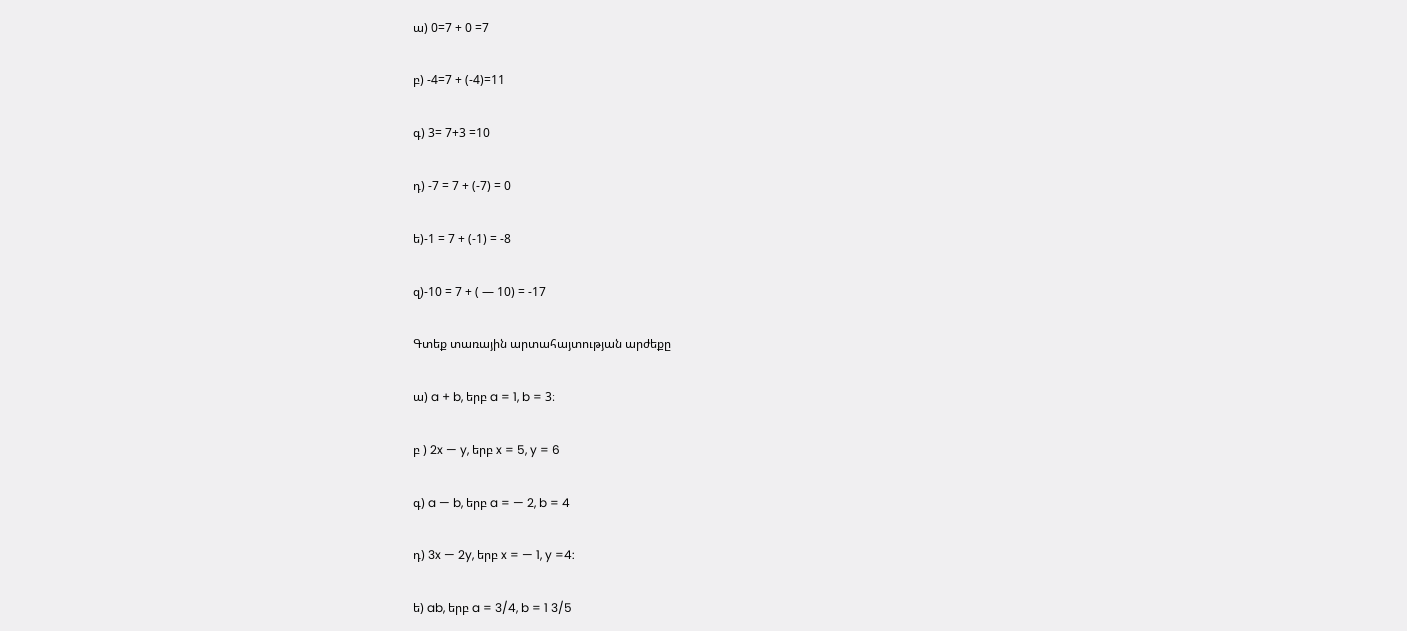ա) 0=7 + 0 =7

բ) -4=7 + (-4)=11

գ) 3= 7+3 =10

դ) -7 = 7 + (-7) = 0

ե)-1 = 7 + (-1) = -8

զ)-10 = 7 + ( — 10) = -17

Գտեք տառային արտահայտության արժեքը

ա) a + b, երբ a = 1, b = 3։

բ ) 2x — y, երբ x = 5, y = 6

գ) a — b, երբ a = — 2, b = 4

դ) 3x — 2y, երբ x = — 1, y =4:

ե) ab, երբ a = 3/4, b = 1 3/5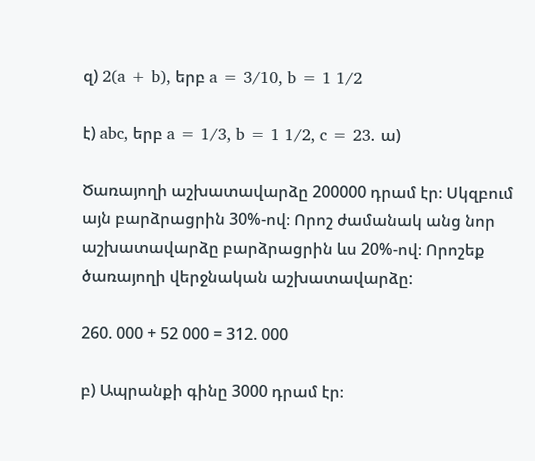զ) 2(a + b), երբ a = 3/10, b = 1 1/2

է) abc, երբ a = 1/3, b = 1 1/2, c = 23․ ա)

Ծառայողի աշխատավարձը 200000 դրամ էր։ Սկզբում այն բարձրացրին 30%-ով։ Որոշ ժամանակ անց նոր աշխատավարձը բարձրացրին ևս 20%-ով։ Որոշեք ծառայողի վերջնական աշխատավարձը:

260. 000 + 52 000 = 312. 000

բ) Ապրանքի գինը 3000 դրամ էր։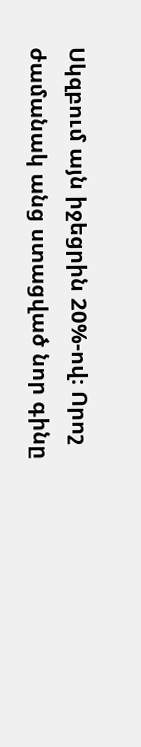Սկզբում այն իջեցրին 20%-ով։ Որոշ ժամանակ անց ստացված նոր գինը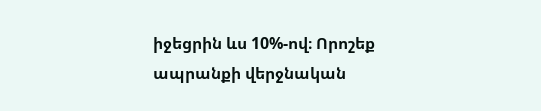իջեցրին ևս 10%-ով։ Որոշեք ապրանքի վերջնական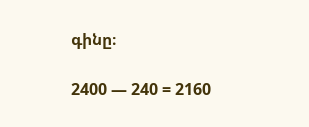գինը։

2400 — 240 = 2160